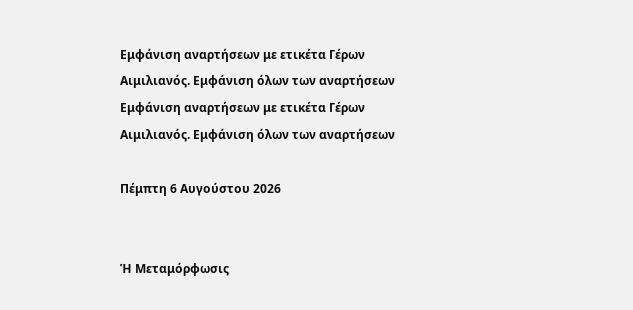Εμφάνιση αναρτήσεων με ετικέτα Γέρων Αιμιλιανός. Εμφάνιση όλων των αναρτήσεων
Εμφάνιση αναρτήσεων με ετικέτα Γέρων Αιμιλιανός. Εμφάνιση όλων των αναρτήσεων

Πέμπτη 6 Αυγούστου 2026


Ἡ Μεταμόρφωσις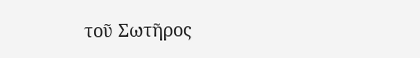τοῦ Σωτῆρος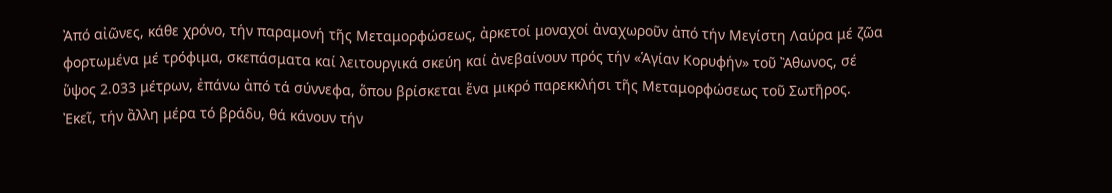Ἀπό αἰῶνες, κάθε χρόνο, τήν παραμονή τῆς Μεταμορφώσεως, ἀρκετοί μοναχοί ἀναχωροῦν ἀπό τήν Μεγίστη Λαύρα μέ ζῶα φορτωμένα μέ τρόφιμα, σκεπάσματα καί λειτουργικά σκεύη καί ἀνεβαίνουν πρός τήν «Ἁγίαν Κορυφήν» τοῦ Ἂθωνος, σέ ὕψος 2.033 μέτρων, ἐπάνω ἀπό τά σύννεφα, ὅπου βρίσκεται ἕνα μικρό παρεκκλήσι τῆς Μεταμορφώσεως τοῦ Σωτῆρος. Ἐκεῖ, τήν ἂλλη μέρα τό βράδυ, θά κάνουν τήν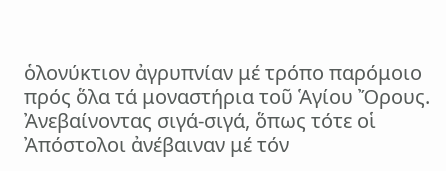ὁλονύκτιον ἀγρυπνίαν μέ τρόπο παρόμοιο πρός ὅλα τά μοναστήρια τοῦ Ἁγίου Ὄρους. Ἀνεβαίνοντας σιγά-σιγά, ὅπως τότε οἱ Ἀπόστολοι ἀνέβαιναν μέ τόν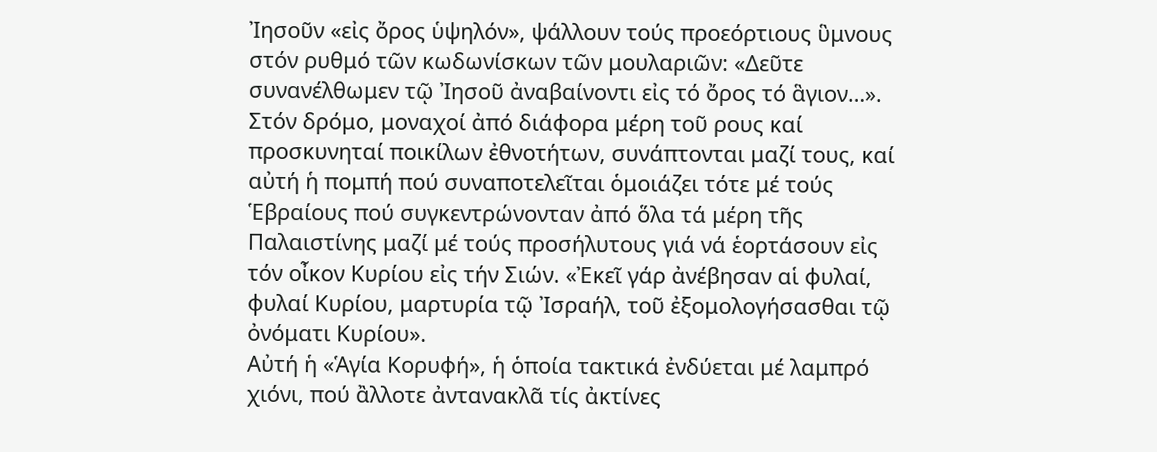Ἰησοῦν «εἰς ὄρος ὑψηλόν», ψάλλουν τούς προεόρτιους ὓμνους στόν ρυθμό τῶν κωδωνίσκων τῶν μουλαριῶν: «Δεῦτε συνανέλθωμεν τῷ Ἰησοῦ ἀναβαίνοντι εἰς τό ὄρος τό ἃγιον…».
Στόν δρόμο, μοναχοί ἀπό διάφορα μέρη τοῦ ρους καί προσκυνηταί ποικίλων ἐθνοτήτων, συνάπτονται μαζί τους, καί αὐτή ἡ πομπή πού συναποτελεῖται ὁμοιάζει τότε μέ τούς Ἑβραίους πού συγκεντρώνονταν ἀπό ὅλα τά μέρη τῆς Παλαιστίνης μαζί μέ τούς προσήλυτους γιά νά ἑορτάσουν εἰς τόν οἶκον Κυρίου εἰς τήν Σιών. «Ἐκεῖ γάρ ἀνέβησαν αἱ φυλαί, φυλαί Κυρίου, μαρτυρία τῷ Ἰσραήλ, τοῦ ἐξομολογήσασθαι τῷ ὀνόματι Κυρίου».
Αὐτή ἡ «Ἁγία Κορυφή», ἡ ὁποία τακτικά ἐνδύεται μέ λαμπρό χιόνι, πού ἂλλοτε ἀντανακλᾶ τίς ἀκτίνες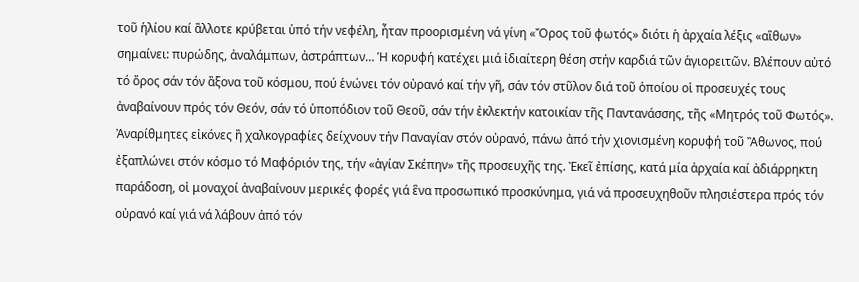τοῦ ἡλίου καί ἂλλοτε κρύβεται ὑπό τήν νεφέλη, ἦταν προορισμένη νά γίνη «Ὄρος τοῦ φωτός» διότι ἡ ἀρχαία λέξις «αἲθων» σημαίνει: πυρώδης, ἀναλάμπων, ἀστράπτων… Ἡ κορυφή κατέχει μιά ἰδιαίτερη θέση στήν καρδιά τῶν ἁγιορειτῶν. Βλέπουν αὐτό τό ὄρος σάν τόν ἂξονα τοῦ κόσμου, πού ἑνώνει τόν οὐρανό καί τήν γῆ, σάν τόν στῦλον διά τοῦ ὁποίου οἱ προσευχές τους ἀναβαίνουν πρός τόν Θεόν, σάν τό ὑποπόδιον τοῦ Θεοῦ, σάν τήν ἐκλεκτήν κατοικίαν τῆς Παντανάσσης, τῆς «Μητρός τοῦ Φωτός».
Ἀναρίθμητες εἰκόνες ἢ χαλκογραφίες δείχνουν τήν Παναγίαν στόν οὐρανό, πάνω ἀπό τήν χιονισμένη κορυφή τοῦ Ἂθωνος, πού ἐξαπλώνει στόν κόσμο τό Μαφόριόν της, τήν «ἁγίαν Σκέπην» τῆς προσευχῆς της. Ἐκεῖ ἐπίσης, κατά μία ἀρχαία καί ἀδιάρρηκτη παράδοση, οἱ μοναχοί ἀναβαίνουν μερικές φορές γιά ἓνα προσωπικό προσκύνημα, γιά νά προσευχηθοῦν πλησιέστερα πρός τόν οὐρανό καί γιά νά λάβουν ἀπό τόν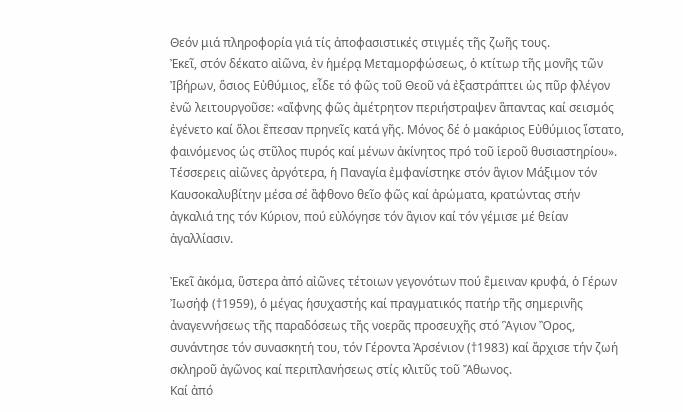Θεόν μιά πληροφορία γιά τίς ἀποφασιστικές στιγμές τῆς ζωῆς τους.
Ἐκεῖ, στόν δέκατο αἰῶνα, ἐν ἡμέρᾳ Μεταμορφώσεως, ὁ κτίτωρ τῆς μονῆς τῶν Ἰβήρων, ὅσιος Εὐθύμιος, εἶδε τό φῶς τοῦ Θεοῦ νά ἐξαστράπτει ὡς πῦρ φλέγον ἐνῶ λειτουργοῦσε: «αἴφνης φῶς ἀμέτρητον περιήστραψεν ἃπαντας καί σεισμός ἐγένετο καί ὅλοι ἒπεσαν πρηνεῖς κατά γῆς. Μόνος δέ ὁ μακάριος Εὐθύμιος ἵστατο, φαινόμενος ὡς στῦλος πυρός καί μένων ἀκίνητος πρό τοῦ ἱεροῦ θυσιαστηρίου». Τέσσερεις αἰῶνες ἀργότερα, ἡ Παναγία ἐμφανίστηκε στόν ἃγιον Μάξιμον τόν Καυσοκαλυβίτην μέσα σέ ἂφθονο θεῖο φῶς καί ἀρώματα, κρατώντας στήν ἀγκαλιά της τόν Κύριον, πού εὐλόγησε τόν ἃγιον καί τόν γέμισε μέ θείαν ἀγαλλίασιν.

Ἐκεῖ ἀκόμα, ὓστερα ἀπό αἰῶνες τέτοιων γεγονότων πού ἒμειναν κρυφά, ὁ Γέρων Ἰωσήφ (†1959), ὁ μέγας ἡσυχαστής καί πραγματικός πατήρ τῆς σημερινῆς ἀναγεννήσεως τῆς παραδόσεως τῆς νοερᾶς προσευχῆς στό Ἃγιον Ὂρος, συνάντησε τόν συνασκητή του, τόν Γέροντα Ἀρσένιον (†1983) καί ἄρχισε τήν ζωή σκληροῦ ἀγῶνος καί περιπλανήσεως στίς κλιτῦς τοῦ Ἄθωνος.
Καί ἀπό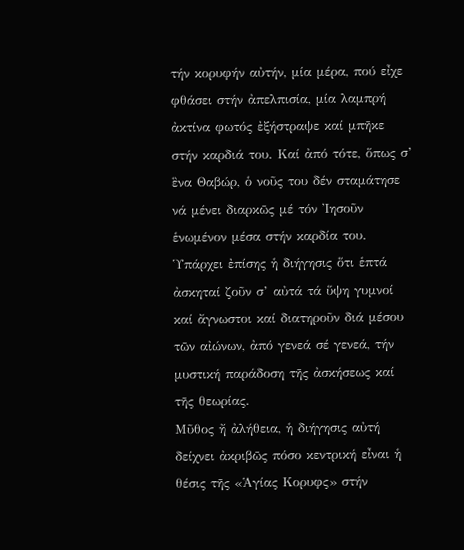τήν κορυφήν αὐτήν, μία μέρα, πού εἶχε φθάσει στήν ἀπελπισία, μία λαμπρή ἀκτίνα φωτός ἐξήστραψε καί μπῆκε στήν καρδιά του. Καί ἀπό τότε, ὅπως σ’ ἓνα Θαβώρ, ὁ νοῦς του δέν σταμάτησε νά μένει διαρκῶς μέ τόν Ἰησοῦν ἑνωμένον μέσα στήν καρδία του.
Ὑπάρχει ἐπίσης ἡ διήγησις ὅτι ἑπτά ἀσκηταί ζοῦν σ’ αὐτά τά ὕψη γυμνοί καί ἄγνωστοι καί διατηροῦν διά μέσου τῶν αἰώνων, ἀπό γενεά σέ γενεά, τήν μυστική παράδοση τῆς ἀσκήσεως καί τῆς θεωρίας.
Μῦθος ἤ ἀλήθεια, ἡ διήγησις αὐτή δείχνει ἀκριβῶς πόσο κεντρική εἶναι ἡ θέσις τῆς «Ἁγίας Κορυφς» στήν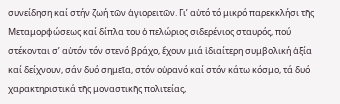συνείδηση καί στήν ζωή τῶν ἁγιορειτῶν. Γι’ αὐτό τό μικρό παρεκκλήσι τῆς Μεταμορφώσεως καί δίπλα του ὁ πελώριος σιδερένιος σταυρός, πού στέκονται σ’ αὐτόν τόν στενό βράχο, ἔχουν μιά ἰδιαίτερη συμβολική ἀξία καί δείχνουν, σάν δυό σημεῖα, στόν οὐρανό καί στόν κάτω κόσμο, τά δυό χαρακτηριστικά τῆς μοναστικῆς πολιτείας,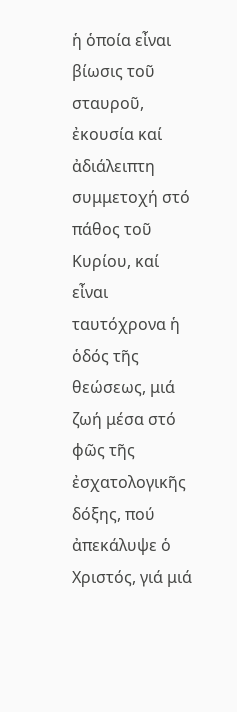ἡ ὁποία εἶναι βίωσις τοῦ σταυροῦ, ἐκουσία καί ἀδιάλειπτη συμμετοχή στό πάθος τοῦ Κυρίου, καί εἶναι ταυτόχρονα ἡ ὁδός τῆς θεώσεως, μιά ζωή μέσα στό φῶς τῆς ἐσχατολογικῆς δόξης, πού ἀπεκάλυψε ὁ Χριστός, γιά μιά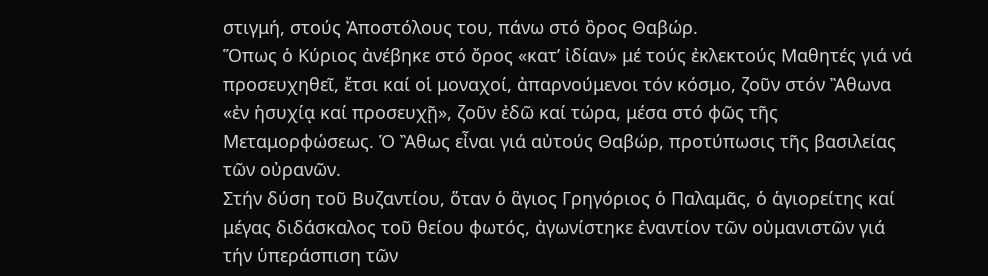στιγμή, στούς Ἀποστόλους του, πάνω στό ὂρος Θαβώρ.
Ὅπως ὁ Κύριος ἀνέβηκε στό ὄρος «κατ’ ἰδίαν» μέ τούς ἐκλεκτούς Μαθητές γιά νά προσευχηθεῖ, ἔτσι καί οἱ μοναχοί, ἀπαρνούμενοι τόν κόσμο, ζοῦν στόν Ἂθωνα «ἐν ἡσυχίᾳ καί προσευχῇ», ζοῦν ἐδῶ καί τώρα, μέσα στό φῶς τῆς Μεταμορφώσεως. Ὁ Ἂθως εἶναι γιά αὐτούς Θαβώρ, προτύπωσις τῆς βασιλείας τῶν οὐρανῶν.
Στήν δύση τοῦ Βυζαντίου, ὅταν ὁ ἃγιος Γρηγόριος ὁ Παλαμᾶς, ὁ ἁγιορείτης καί μέγας διδάσκαλος τοῦ θείου φωτός, ἀγωνίστηκε ἐναντίον τῶν οὐμανιστῶν γιά τήν ὑπεράσπιση τῶν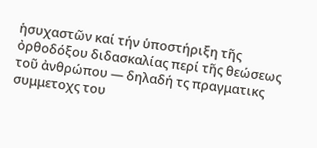ἡσυχαστῶν καί τήν ὑποστήριξη τῆς ὀρθοδόξου διδασκαλίας περί τῆς θεώσεως τοῦ ἀνθρώπου — δηλαδή τς πραγματικς συμμετοχς του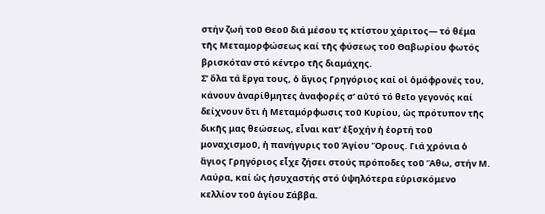στήν ζωή τοῦ Θεοῦ διά μέσου τς κτίστου χάριτος— τό θέμα τῆς Μεταμορφώσεως καί τῆς φύσεως τοῦ Θαβωρίου φωτός βρισκόταν στό κέντρο τῆς διαμάχης.
Σ’ ὅλα τά ἒργα τους, ὁ ἃγιος Γρηγόριος καί οἱ ὁμόφρονές του, κάνουν ἀναρίθμητες ἀναφορές σ’ αὐτό τό θεῖο γεγονός καί δείχνουν ὅτι ἡ Μεταμόρφωσις τοῦ Κυρίου, ὡς πρότυπον τῆς δικῆς μας θεώσεως, εἶναι κατ’ ἐξοχήν ἡ ἑορτή τοῦ μοναχισμοῦ, ἡ πανήγυρις τοῦ Ἁγίου Ὄρους. Γιά χρόνια ὁ ἃγιος Γρηγόριος εἶχε ζήσει στούς πρόποδες τοῦ Ἂθω, στήν Μ. Λαύρα, καί ὡς ἡσυχαστής στό ὑψηλότερα εὑρισκόμενο κελλίον τοῦ ἁγίου Σάββα.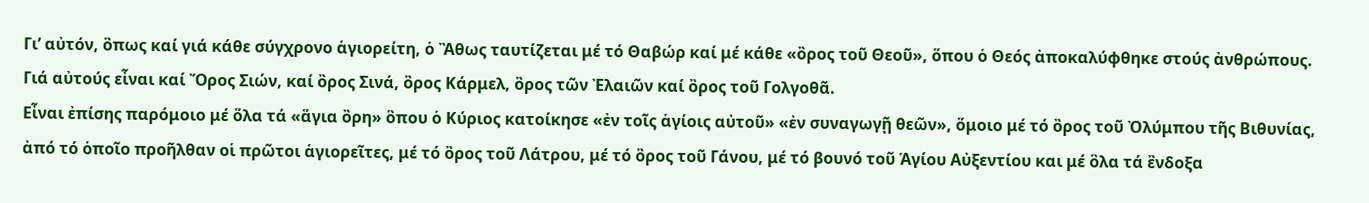Γι’ αὐτόν, ὃπως καί γιά κάθε σύγχρονο ἁγιορείτη, ὁ Ἂθως ταυτίζεται μέ τό Θαβώρ καί μέ κάθε «ὂρος τοῦ Θεοῦ», ὅπου ὁ Θεός ἀποκαλύφθηκε στούς ἀνθρώπους. Γιά αὐτούς εἶναι καί Ὄρος Σιών, καί ὂρος Σινά, ὂρος Κάρμελ, ὂρος τῶν Ἐλαιῶν καί ὂρος τοῦ Γολγοθᾶ.
Εἶναι ἐπίσης παρόμοιο μέ ὅλα τά «ἅγια ὂρη» ὃπου ὁ Κύριος κατοίκησε «ἐν τοῖς ἁγίοις αὐτοῦ» «ἐν συναγωγῇ θεῶν», ὅμοιο μέ τό ὂρος τοῦ Ὀλύμπου τῆς Βιθυνίας, ἀπό τό ὁποῖο προῆλθαν οἱ πρῶτοι ἁγιορεῖτες, μέ τό ὂρος τοῦ Λάτρου, μέ τό ὂρος τοῦ Γάνου, μέ τό βουνό τοῦ Ἁγίου Αὐξεντίου και μέ ὃλα τά ἒνδοξα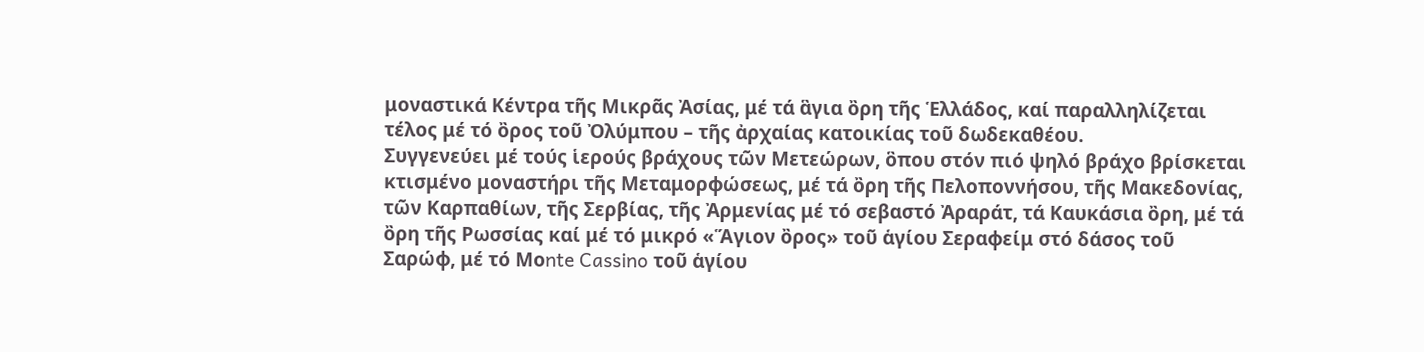μοναστικά Κέντρα τῆς Μικρᾶς Ἀσίας, μέ τά ἃγια ὂρη τῆς Ἑλλάδος, καί παραλληλίζεται τέλος μέ τό ὂρος τοῦ Ὀλύμπου – τῆς ἀρχαίας κατοικίας τοῦ δωδεκαθέου.
Συγγενεύει μέ τούς ἱερούς βράχους τῶν Μετεώρων, ὃπου στόν πιό ψηλό βράχο βρίσκεται κτισμένο μοναστήρι τῆς Μεταμορφώσεως, μέ τά ὂρη τῆς Πελοποννήσου, τῆς Μακεδονίας, τῶν Καρπαθίων, τῆς Σερβίας, τῆς Ἀρμενίας μέ τό σεβαστό Ἀραράτ, τά Καυκάσια ὂρη, μέ τά ὂρη τῆς Ρωσσίας καί μέ τό μικρό «Ἅγιον ὂρος» τοῦ ἁγίου Σεραφείμ στό δάσος τοῦ Σαρώφ, μέ τό Μοnte Cassino τοῦ ἁγίου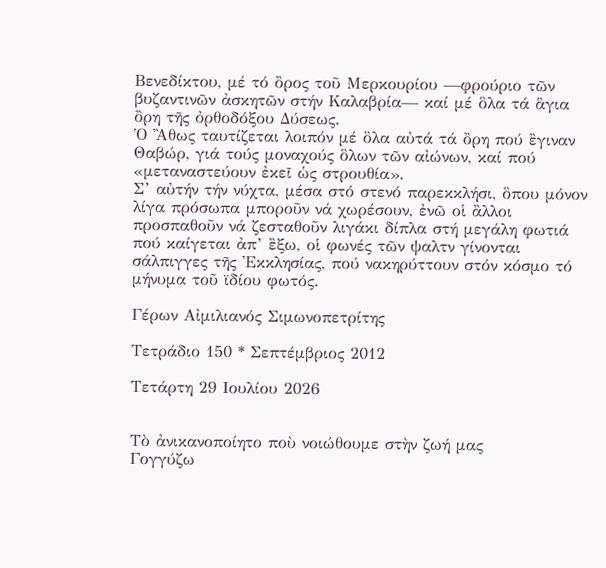Βενεδίκτου, μέ τό ὂρος τοῦ Μερκουρίου —φρούριο τῶν βυζαντινῶν ἀσκητῶν στήν Καλαβρία— καί μέ ὃλα τά ἃγια ὂρη τῆς ὀρθοδόξου Δύσεως.
Ὁ Ἂθως ταυτίζεται λοιπόν μέ ὃλα αὐτά τά ὂρη πού ἒγιναν Θαβώρ, γιά τούς μοναχούς ὃλων τῶν αἰώνων, καί πού «μεταναστεύουν ἐκεῖ ὡς στρουθία».
Σ’ αὐτήν τήν νύχτα, μέσα στό στενό παρεκκλήσι, ὃπου μόνον λίγα πρόσωπα μποροῦν νά χωρέσουν, ἐνῶ οἱ ἂλλοι προσπαθοῦν νά ζεσταθοῦν λιγάκι δίπλα στή μεγάλη φωτιά πού καίγεται ἀπ’ ἒξω, οἱ φωνές τῶν ψαλτν γίνονται σάλπιγγες τῆς Ἐκκλησίας, πού νακηρύττουν στόν κόσμο τό μήνυμα τοῦ ϊδίου φωτός.

Γέρων Αἰμιλιανός Σιμωνοπετρίτης

Τετράδιο 150 * Σεπτέμβριος 2012

Τετάρτη 29 Ιουλίου 2026


Τὸ ἀνικανοποίητο ποὺ νοιώθουμε στὴν ζωή μας
Γογγύζω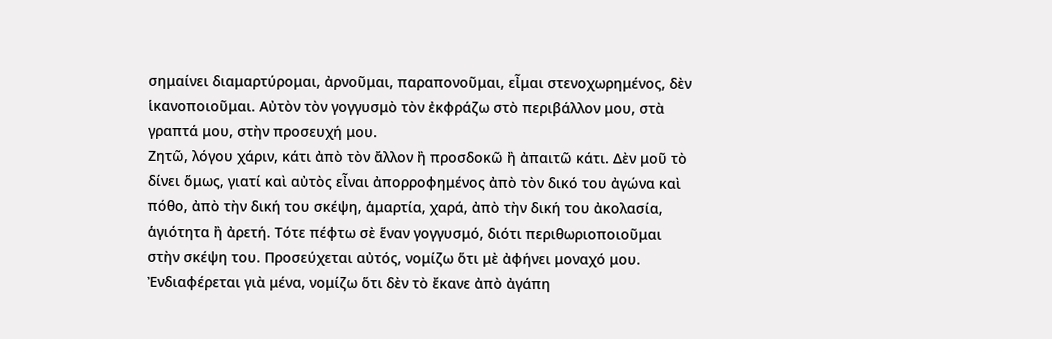σημαίνει διαμαρτύρομαι, ἀρνοῦμαι, παραπονοῦμαι, εἶμαι στενοχωρημένος, δὲν ἱκανοποιοῦμαι. Αὐτὸν τὸν γογγυσμὸ τὸν ἐκφράζω στὸ περιβάλλον μου, στὰ γραπτά μου, στὴν προσευχή μου.
Ζητῶ, λόγου χάριν, κάτι ἀπὸ τὸν ἄλλον ἢ προσδοκῶ ἢ ἀπαιτῶ κάτι. Δὲν μοῦ τὸ δίνει ὅμως, γιατί καὶ αὐτὸς εἶναι ἀπορροφημένος ἀπὸ τὸν δικό του ἀγώνα καὶ πόθο, ἀπὸ τὴν δική του σκέψη, ἁμαρτία, χαρά, ἀπὸ τὴν δική του ἀκολασία, ἁγιότητα ἢ ἀρετή. Τότε πέφτω σὲ ἕναν γογγυσμό, διότι περιθωριοποιοῦμαι στὴν σκέψη του. Προσεύχεται αὐτός, νομίζω ὅτι μὲ ἀφήνει μοναχό μου. Ἐνδιαφέρεται γιὰ μένα, νομίζω ὅτι δὲν τὸ ἔκανε ἀπὸ ἀγάπη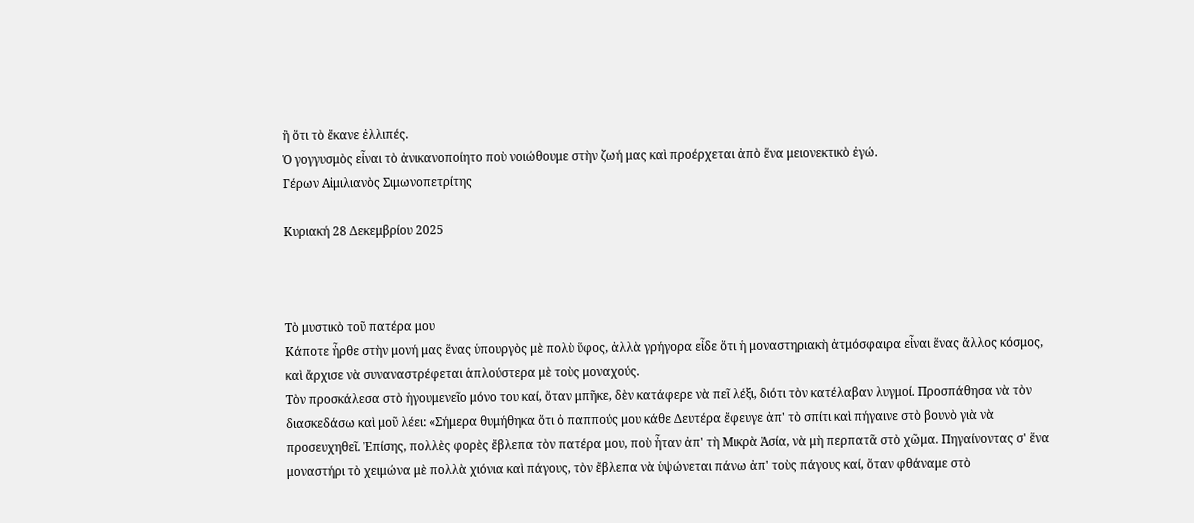ἢ ὅτι τὸ ἔκανε ἐλλιπές.
Ὁ γογγυσμὸς εἶναι τὸ ἀνικανοποίητο ποὺ νοιώθουμε στὴν ζωή μας καὶ προέρχεται ἀπὸ ἕνα μειονεκτικὸ ἐγώ.
Γέρων Αἰμιλιανὸς Σιμωνοπετρίτης

Κυριακή 28 Δεκεμβρίου 2025



Τὸ μυστικὸ τοῦ πατέρα μου
Κάποτε ἦρθε στὴν μονή μας ἕνας ὑπουργὸς μὲ πολὺ ὕφος, ἀλλὰ γρήγορα εἶδε ὅτι ἡ μοναστηριακὴ ἀτμόσφαιρα εἶναι ἕνας ἄλλος κόσμος, καὶ ἄρχισε νὰ συναναστρέφεται ἁπλούστερα μὲ τοὺς μοναχούς.
Τὸν προσκάλεσα στὸ ἡγουμενεῖο μόνο του καί, ὅταν μπῆκε, δὲν κατάφερε νὰ πεῖ λέξι, διότι τὸν κατέλαβαν λυγμοί. Προσπάθησα νὰ τὸν διασκεδάσω καὶ μοῦ λέει: «Σήμερα θυμήθηκα ὅτι ὁ παππούς μου κάθε Δευτέρα ἔφευγε ἀπ' τὸ σπίτι καὶ πήγαινε στὸ βουνὸ γιὰ νὰ προσευχηθεῖ. Ἐπίσης, πολλὲς φορὲς ἔβλεπα τὸν πατέρα μου, ποὺ ἦταν ἀπ' τὴ Μικρὰ Ἀσία, νὰ μὴ περπατᾶ στὸ χῶμα. Πηγαίνοντας σ' ἕνα μοναστήρι τὸ χειμώνα μὲ πολλὰ χιόνια καὶ πάγους, τὸν ἔβλεπα νὰ ὑψώνεται πάνω ἀπ' τοὺς πάγους καί, ὅταν φθάναμε στὸ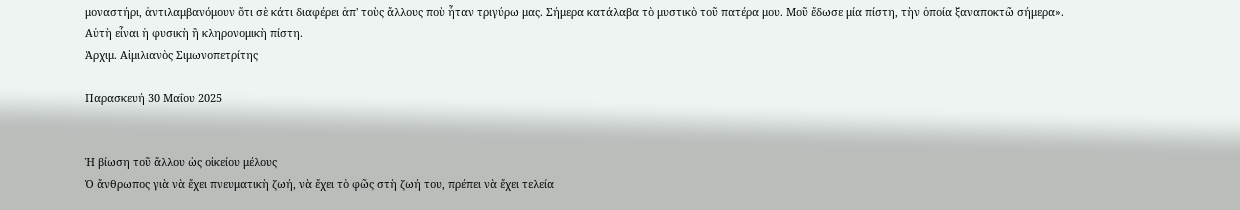μοναστήρι, ἀντιλαμβανόμουν ὅτι σὲ κάτι διαφέρει ἀπ' τοὺς ἄλλους ποὺ ἦταν τριγύρω μας. Σήμερα κατάλαβα τὸ μυστικὸ τοῦ πατέρα μου. Μοῦ ἔδωσε μία πίστη, τὴν ὁποία ξαναποκτῶ σήμερα».
Αὐτὴ εἶναι ἡ φυσικὴ ἢ κληρονομικὴ πίστη.
Ἀρχιμ. Αἰμιλιανὸς Σιμωνοπετρίτης

Παρασκευή 30 Μαΐου 2025


Ἡ βίωση τοῦ ἄλλου ὡς οἰκείου μέλους
Ὁ ἄνθρωπος γιὰ νὰ ἔχει πνευματικὴ ζωή, νὰ ἔχει τὸ φῶς στὴ ζωή του, πρέπει νὰ ἔχει τελεία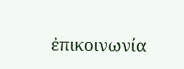ἐπικοινωνία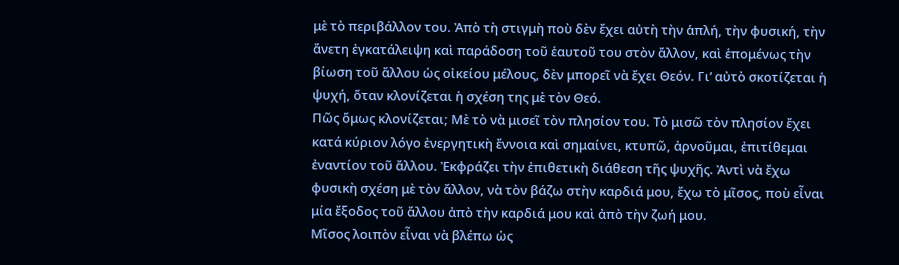μὲ τὸ περιβάλλον του. Ἀπὸ τὴ στιγμὴ ποὺ δὲν ἔχει αὐτὴ τὴν ἁπλή, τὴν φυσική, τὴν ἄνετη ἐγκατάλειψη καὶ παράδοση τοῦ ἑαυτοῦ του στὸν ἄλλον, καὶ ἑπομένως τὴν βίωση τοῦ ἄλλου ὡς οἰκείου μέλους, δὲν μπορεῖ νὰ ἔχει Θεόν. Γι’ αὐτὸ σκοτίζεται ἡ ψυχή, ὅταν κλονίζεται ἡ σχέση της μὲ τὸν Θεό.
Πῶς ὅμως κλονίζεται; Μὲ τὸ νὰ μισεῖ τὸν πλησίον του. Τὸ μισῶ τὸν πλησίον ἔχει κατά κύριον λόγο ἐνεργητικὴ ἔννοια καὶ σημαίνει, κτυπῶ, ἀρνοῦμαι, ἐπιτίθεμαι ἐναντίον τοῦ ἄλλου. Ἐκφράζει τὴν ἐπιθετικὴ διάθεση τῆς ψυχῆς. Ἀντὶ νὰ ἔχω φυσικὴ σχέση μὲ τὸν ἄλλον, νὰ τὸν βάζω στὴν καρδιά μου, ἔχω τὸ μῖσος, ποὺ εἶναι μία ἔξοδος τοῦ ἄλλου ἀπὸ τὴν καρδιά μου καὶ ἀπὸ τὴν ζωή μου.
Μῖσος λοιπὸν εἶναι νὰ βλέπω ὡς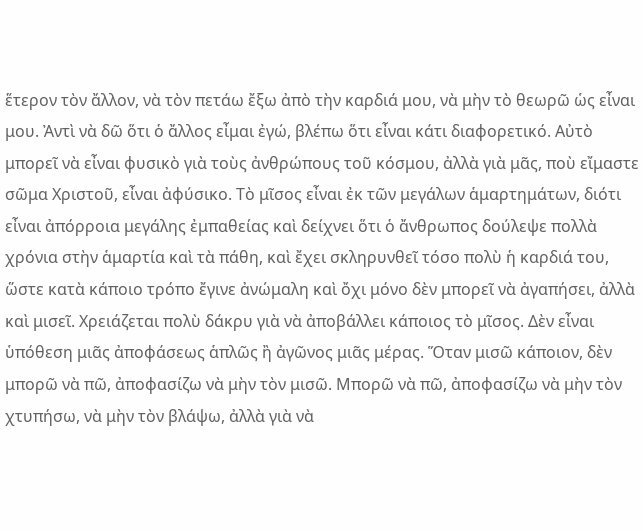ἕτερον τὸν ἄλλον, νὰ τὸν πετάω ἔξω ἀπὸ τὴν καρδιά μου, νὰ μὴν τὸ θεωρῶ ὡς εἶναι μου. Ἀντὶ νὰ δῶ ὅτι ὁ ἄλλος εἶμαι ἐγώ, βλέπω ὅτι εἶναι κάτι διαφορετικό. Αὐτὸ μπορεῖ νὰ εἶναι φυσικὸ γιὰ τοὺς ἀνθρώπους τοῦ κόσμου, ἀλλὰ γιὰ μᾶς, ποὺ εἴμαστε σῶμα Χριστοῦ, εἶναι ἀφύσικο. Τὸ μῖσος εἶναι ἐκ τῶν μεγάλων ἁμαρτημάτων, διότι εἶναι ἀπόρροια μεγάλης ἐμπαθείας καὶ δείχνει ὅτι ὁ ἄνθρωπος δούλεψε πολλὰ χρόνια στὴν ἁμαρτία καὶ τὰ πάθη, καὶ ἔχει σκληρυνθεῖ τόσο πολὺ ἡ καρδιά του, ὥστε κατὰ κάποιο τρόπο ἔγινε ἀνώμαλη καὶ ὄχι μόνο δὲν μπορεῖ νὰ ἀγαπήσει, ἀλλὰ καὶ μισεῖ. Χρειάζεται πολὺ δάκρυ γιὰ νὰ ἀποβάλλει κάποιος τὸ μῖσος. Δὲν εἶναι ὑπόθεση μιᾶς ἀποφάσεως ἁπλῶς ἢ ἀγῶνος μιᾶς μέρας. Ὅταν μισῶ κάποιον, δὲν μπορῶ νὰ πῶ, ἀποφασίζω νὰ μὴν τὸν μισῶ. Μπορῶ νὰ πῶ, ἀποφασίζω νὰ μὴν τὸν χτυπήσω, νὰ μὴν τὸν βλάψω, ἀλλὰ γιὰ νὰ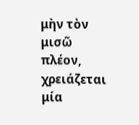μὴν τὸν μισῶ πλέον, χρειάζεται μία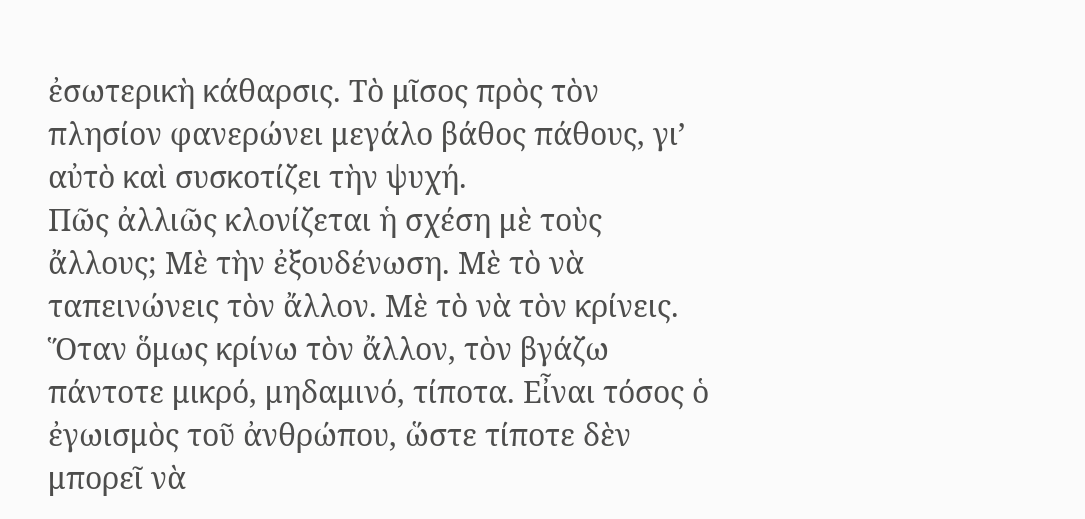ἐσωτερικὴ κάθαρσις. Τὸ μῖσος πρὸς τὸν πλησίον φανερώνει μεγάλο βάθος πάθους, γι’ αὐτὸ καὶ συσκοτίζει τὴν ψυχή.
Πῶς ἀλλιῶς κλονίζεται ἡ σχέση μὲ τοὺς ἄλλους; Μὲ τὴν ἐξουδένωση. Μὲ τὸ νὰ ταπεινώνεις τὸν ἄλλον. Μὲ τὸ νὰ τὸν κρίνεις. Ὅταν ὅμως κρίνω τὸν ἄλλον, τὸν βγάζω πάντοτε μικρό, μηδαμινό, τίποτα. Εἶναι τόσος ὁ ἐγωισμὸς τοῦ ἀνθρώπου, ὥστε τίποτε δὲν μπορεῖ νὰ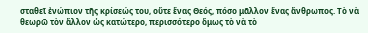σταθεῖ ἐνώπιον τῆς κρίσεώς του, οὔτε ἕνας Θεός, πόσο μᾶλλον ἕνας ἄνθρωπος. Τὸ νὰ θεωρῶ τὸν ἄλλον ὡς κατώτερο, περισσότερο ὅμως τὸ νὰ τὸ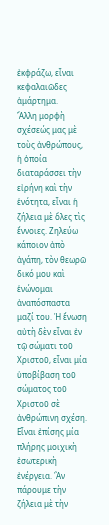ἐκφράζω, εἶναι κεφαλαιῶδες ἁμάρτημα.
Ἄλλη μορφὴ σχέσεώς μας μὲ τοὺς ἀνθρώπους, ἡ ὁποία διαταράσσει τὴν εἰρήνη καὶ τὴν ἑνότητα, εἶναι ἡ ζήλεια μὲ ὅλες τὶς ἔννοιες. Ζηλεύω κάποιον ἀπὸ ἀγάπη, τὸν θεωρῶ δικό μου καὶ ἑνώνομαι ἀναπόσπαστα μαζί του. Ἡ ἕνωση αὐτὴ δὲν εἶναι ἐν τῷ σώματι τοῦ Χριστοῦ, εἶναι μία ὑποβίβαση τοῦ σώματος τοῦ Χριστοῦ σὲ ἀνθρώπινη σχέση. Εἶναι ἐπίσης μία πλήρης μοιχικὴ ἐσωτερικὴ ἐνέργεια. Ἂν πάρουμε τὴν ζήλεια μὲ τὴν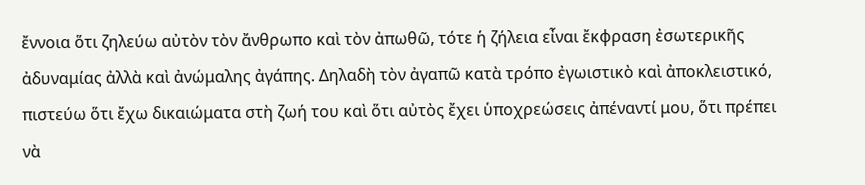ἔννοια ὅτι ζηλεύω αὐτὸν τὸν ἄνθρωπο καὶ τὸν ἀπωθῶ, τότε ἡ ζήλεια εἶναι ἔκφραση ἐσωτερικῆς ἀδυναμίας ἀλλὰ καὶ ἀνώμαλης ἀγάπης. Δηλαδὴ τὸν ἀγαπῶ κατὰ τρόπο ἐγωιστικὸ καὶ ἀποκλειστικό, πιστεύω ὅτι ἔχω δικαιώματα στὴ ζωή του καὶ ὅτι αὐτὸς ἔχει ὑποχρεώσεις ἀπέναντί μου, ὅτι πρέπει νὰ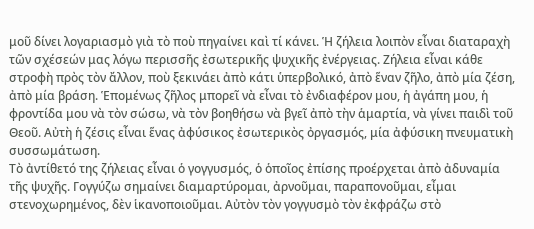μοῦ δίνει λογαριασμὸ γιὰ τὸ ποὺ πηγαίνει καὶ τί κάνει. Ἡ ζήλεια λοιπὸν εἶναι διαταραχὴ τῶν σχέσεών μας λόγω περισσῆς ἐσωτερικῆς ψυχικῆς ἐνέργειας. Ζήλεια εἶναι κάθε στροφὴ πρὸς τὸν ἄλλον, ποὺ ξεκινάει ἀπὸ κάτι ὑπερβολικό, ἀπὸ ἕναν ζῆλο, ἀπὸ μία ζέση, ἀπὸ μία βράση. Ἑπομένως ζῆλος μπορεῖ νὰ εἶναι τὸ ἐνδιαφέρον μου, ἡ ἀγάπη μου, ἡ φροντίδα μου νὰ τὸν σώσω, νὰ τὸν βοηθήσω νὰ βγεῖ ἀπὸ τὴν ἁμαρτία, νὰ γίνει παιδὶ τοῦ Θεοῦ. Αὐτὴ ἡ ζέσις εἶναι ἕνας ἀφύσικος ἐσωτερικὸς ὀργασμός, μία ἀφύσικη πνευματικὴ συσσωμάτωση.
Τὸ ἀντίθετό της ζήλειας εἶναι ὁ γογγυσμός, ὁ ὁποῖος ἐπίσης προέρχεται ἀπὸ ἀδυναμία τῆς ψυχῆς. Γογγύζω σημαίνει διαμαρτύρομαι, ἀρνοῦμαι, παραπονοῦμαι, εἶμαι στενοχωρημένος, δὲν ἱκανοποιοῦμαι. Αὐτὸν τὸν γογγυσμὸ τὸν ἐκφράζω στὸ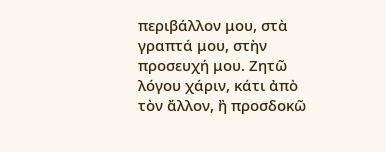περιβάλλον μου, στὰ γραπτά μου, στὴν προσευχή μου. Ζητῶ λόγου χάριν, κάτι ἀπὸ τὸν ἄλλον, ἢ προσδοκῶ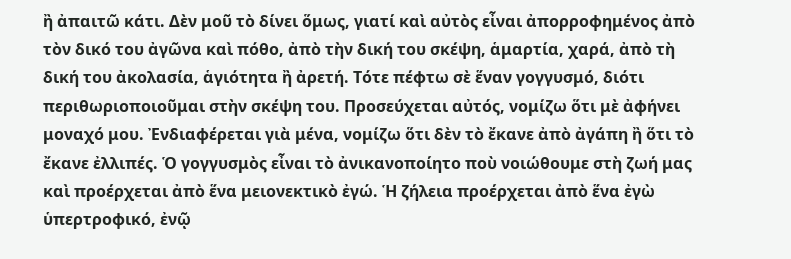ἢ ἀπαιτῶ κάτι. Δὲν μοῦ τὸ δίνει ὅμως, γιατί καὶ αὐτὸς εἶναι ἀπορροφημένος ἀπὸ τὸν δικό του ἀγῶνα καὶ πόθο, ἀπὸ τὴν δική του σκέψη, ἁμαρτία, χαρά, ἀπὸ τὴ δική του ἀκολασία, ἁγιότητα ἢ ἀρετή. Τότε πέφτω σὲ ἕναν γογγυσμό, διότι περιθωριοποιοῦμαι στὴν σκέψη του. Προσεύχεται αὐτός, νομίζω ὅτι μὲ ἀφήνει μοναχό μου. Ἐνδιαφέρεται γιὰ μένα, νομίζω ὅτι δὲν τὸ ἔκανε ἀπὸ ἀγάπη ἢ ὅτι τὸ ἔκανε ἐλλιπές. Ὁ γογγυσμὸς εἶναι τὸ ἀνικανοποίητο ποὺ νοιώθουμε στὴ ζωή μας καὶ προέρχεται ἀπὸ ἕνα μειονεκτικὸ ἐγώ. Ἡ ζήλεια προέρχεται ἀπὸ ἕνα ἐγὼ ὑπερτροφικό, ἐνῷ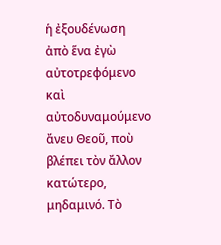ἡ ἐξουδένωση ἀπὸ ἕνα ἐγὼ αὐτοτρεφόμενο καὶ αὐτοδυναμούμενο ἄνευ Θεοῦ, ποὺ βλέπει τὸν ἄλλον κατώτερο, μηδαμινό. Τὸ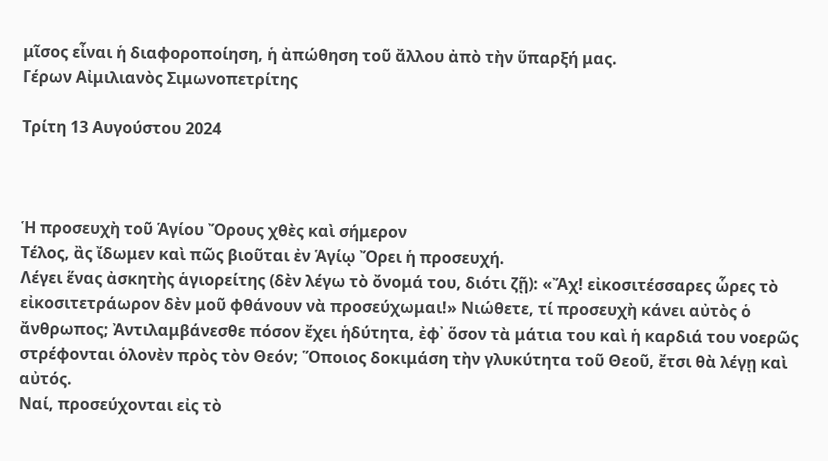μῖσος εἶναι ἡ διαφοροποίηση, ἡ ἀπώθηση τοῦ ἄλλου ἀπὸ τὴν ὕπαρξή μας.
Γέρων Αἰμιλιανὸς Σιμωνοπετρίτης

Τρίτη 13 Αυγούστου 2024



Ἡ προσευχὴ τοῦ Ἁγίου Ὄρους χθὲς καὶ σήμερον
Τέλος, ἂς ἴδωμεν καὶ πῶς βιοῦται ἐν Ἁγίῳ Ὄρει ἡ προσευχή.
Λέγει ἕνας ἀσκητὴς ἁγιορείτης (δὲν λέγω τὸ ὄνομά του, διότι ζῇ): «Ἄχ! εἰκοσιτέσσαρες ὧρες τὸ εἰκοσιτετράωρον δὲν μοῦ φθάνουν νὰ προσεύχωμαι!» Νιώθετε, τί προσευχὴ κάνει αὐτὸς ὁ ἄνθρωπος; Ἀντιλαμβάνεσθε πόσον ἔχει ἡδύτητα, ἐφ᾿ ὅσον τὰ μάτια του καὶ ἡ καρδιά του νοερῶς στρέφονται ὁλονὲν πρὸς τὸν Θεόν; Ὅποιος δοκιμάση τὴν γλυκύτητα τοῦ Θεοῦ, ἔτσι θὰ λέγῃ καὶ αὐτός.
Ναί, προσεύχονται εἰς τὸ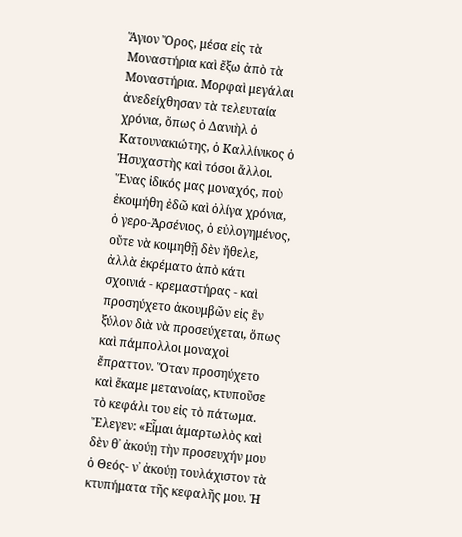Ἅγιον Ὄρος, μέσα εἰς τὰ Μοναστήρια καὶ ἔξω ἀπὸ τὰ Μοναστήρια. Μορφαὶ μεγάλαι ἀνεδείχθησαν τὰ τελευταία χρόνια, ὅπως ὁ Δανιὴλ ὁ Κατουνακιώτης, ὁ Καλλίνικος ὁ Ἡσυχαστὴς καὶ τόσοι ἄλλοι.
Ἕνας ἰδικός μας μοναχός, ποὺ ἐκοιμήθη ἐδῶ καὶ ὀλίγα χρόνια, ὁ γερο-Ἀρσένιος, ὁ εὐλογημένος, οὔτε νὰ κοιμηθῇ δὲν ἤθελε, ἀλλὰ ἐκρέματο ἀπὸ κάτι σχοινιά - κρεμαστήρας - καὶ προσηύχετο ἀκουμβῶν εἰς ἓν ξύλον διὰ νὰ προσεύχεται, ὅπως καὶ πάμπολλοι μοναχοὶ ἔπραττον. Ὅταν προσηύχετο καὶ ἔκαμε μετανοίας, κτυποῦσε τὸ κεφάλι του εἰς τὸ πάτωμα. Ἔλεγεν: «Εἶμαι ἁμαρτωλὸς καὶ δὲν θ᾿ ἀκούῃ τὴν προσευχήν μου ὁ Θεός- ν᾿ ἀκούῃ τουλάχιστον τὰ κτυπήματα τῆς κεφαλῆς μου. Ἡ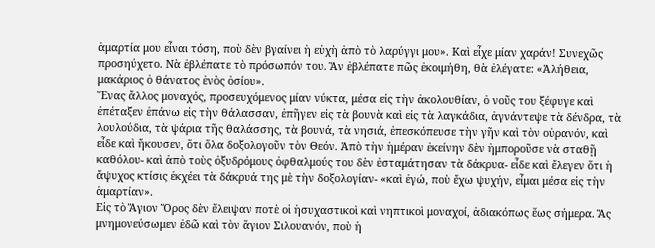ἁμαρτία μου εἶναι τόση, ποὺ δὲν βγαίνει ἡ εὐχὴ ἀπὸ τὸ λαρύγγι μου». Καὶ εἶχε μίαν χαράν! Συνεχῶς προσηύχετο. Νὰ ἐβλέπατε τὸ πρόσωπόν του. Ἂν ἐβλέπατε πῶς ἐκοιμήθη, θὰ ἐλέγατε: «Ἀλήθεια, μακάριος ὁ θάνατος ἑνὸς ὁσίου».
Ἕνας ἄλλος μοναχός, προσευχόμενος μίαν νύκτα, μέσα εἰς τὴν ἀκολουθίαν, ὁ νοῦς του ξέφυγε καὶ ἐπέταξεν ἐπάνω εἰς τὴν θάλασσαν, ἐπῆγεν εἰς τὰ βουνὰ καὶ εἰς τὰ λαγκάδια, ἀγνάντεψε τὰ δένδρα, τὰ λουλούδια, τὰ ψάρια τῆς θαλάσσης, τὰ βουνά, τὰ νησιά, ἐπεσκόπευσε τὴν γῆν καὶ τὸν οὐρανόν, καὶ εἶδε καὶ ἤκουσεν, ὅτι ὅλα δοξολογοῦν τὸν Θεόν. Ἀπὸ τὴν ἡμέραν ἐκείνην δὲν ἠμποροῦσε νὰ σταθῇ καθόλου- καὶ ἀπὸ τοὺς ὀξυδρόμους ὀφθαλμούς του δὲν ἐσταμάτησαν τὰ δάκρυα- εἶδε καὶ ἔλεγεν ὅτι ἡ ἄψυχος κτίσις ἐκχέει τὰ δάκρυά της μὲ τὴν δοξολογίαν- «καὶ ἐγώ, ποὺ ἔχω ψυχήν, εἶμαι μέσα εἰς τὴν ἁμαρτίαν».
Εἰς τὸ Ἅγιον Ὄρος δὲν ἔλειψαν ποτὲ οἱ ἡσυχαστικοὶ καὶ νηπτικοὶ μοναχοί, ἀδιακόπως ἕως σήμερα. Ἂς μνημονεύσωμεν ἐδῶ καὶ τὸν ἅγιον Σιλουανόν, ποὺ ἡ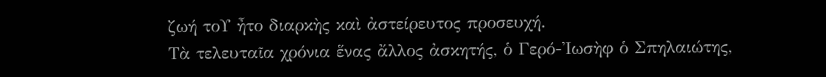ζωή τοΥ ἦτο διαρκὴς καὶ ἀστείρευτος προσευχή.
Τὰ τελευταῖα χρόνια ἕνας ἄλλος ἀσκητής, ὁ Γερό-Ἰωσὴφ ὁ Σπηλαιώτης,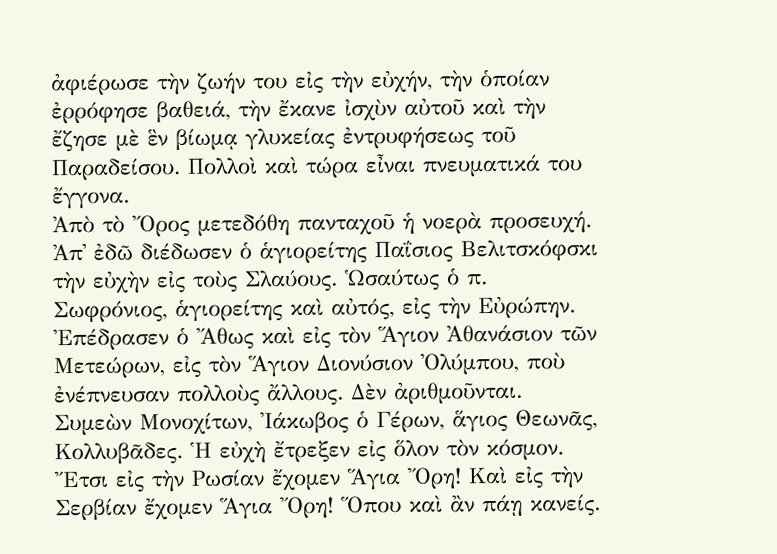ἀφιέρωσε τὴν ζωήν του εἰς τὴν εὐχήν, τὴν ὁποίαν ἐρρόφησε βαθειά, τὴν ἔκανε ἰσχὺν αὐτοῦ καὶ τὴν ἔζησε μὲ ἓν βίωμᾳ γλυκείας ἐντρυφήσεως τοῦ Παραδείσου. Πολλοὶ καὶ τώρα εἶναι πνευματικά του ἔγγονα.
Ἀπὸ τὸ Ὄρος μετεδόθη πανταχοῦ ἡ νοερὰ προσευχή. Ἀπ᾿ ἐδῶ διέδωσεν ὁ ἁγιορείτης Παΐσιος Βελιτσκόφσκι τὴν εὐχὴν εἰς τοὺς Σλαύους. Ὡσαύτως ὁ π. Σωφρόνιος, ἁγιορείτης καὶ αὐτός, εἰς τὴν Εὐρώπην.
Ἐπέδρασεν ὁ Ἄθως καὶ εἰς τὸν Ἅγιον Ἀθανάσιον τῶν Μετεώρων, εἰς τὸν Ἅγιον Διονύσιον Ὀλύμπου, ποὺ ἐνέπνευσαν πολλοὺς ἄλλους. Δὲν ἀριθμοῦνται. Συμεὼν Μονοχίτων, Ἰάκωβος ὁ Γέρων, ἅγιος Θεωνᾶς, Κολλυβᾶδες. Ἡ εὐχὴ ἔτρεξεν εἰς ὅλον τὸν κόσμον. Ἔτσι εἰς τὴν Ρωσίαν ἔχομεν Ἅγια Ὄρη! Καὶ εἰς τὴν Σερβίαν ἔχομεν Ἅγια Ὄρη! Ὅπου καὶ ἂν πάῃ κανείς.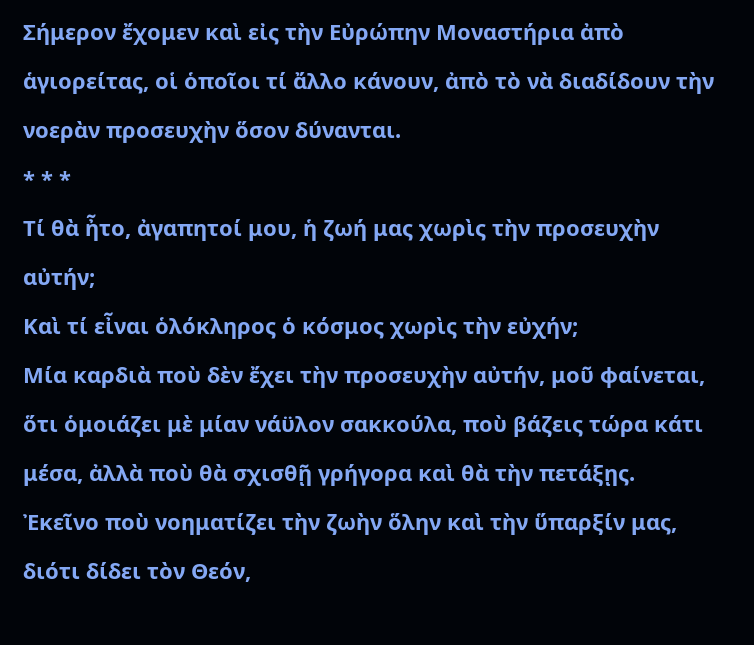Σήμερον ἔχομεν καὶ εἰς τὴν Εὐρώπην Μοναστήρια ἀπὸ ἁγιορείτας, οἱ ὁποῖοι τί ἄλλο κάνουν, ἀπὸ τὸ νὰ διαδίδουν τὴν νοερὰν προσευχὴν ὅσον δύνανται.
* * *
Τί θὰ ἦτο, ἀγαπητοί μου, ἡ ζωή μας χωρὶς τὴν προσευχὴν αὐτήν;
Καὶ τί εἶναι ὁλόκληρος ὁ κόσμος χωρὶς τὴν εὐχήν;
Μία καρδιὰ ποὺ δὲν ἔχει τὴν προσευχὴν αὐτήν, μοῦ φαίνεται, ὅτι ὁμοιάζει μὲ μίαν νάϋλον σακκούλα, ποὺ βάζεις τώρα κάτι μέσα, ἀλλὰ ποὺ θὰ σχισθῇ γρήγορα καὶ θὰ τὴν πετάξῃς.
Ἐκεῖνο ποὺ νοηματίζει τὴν ζωὴν ὅλην καὶ τὴν ὕπαρξίν μας, διότι δίδει τὸν Θεόν,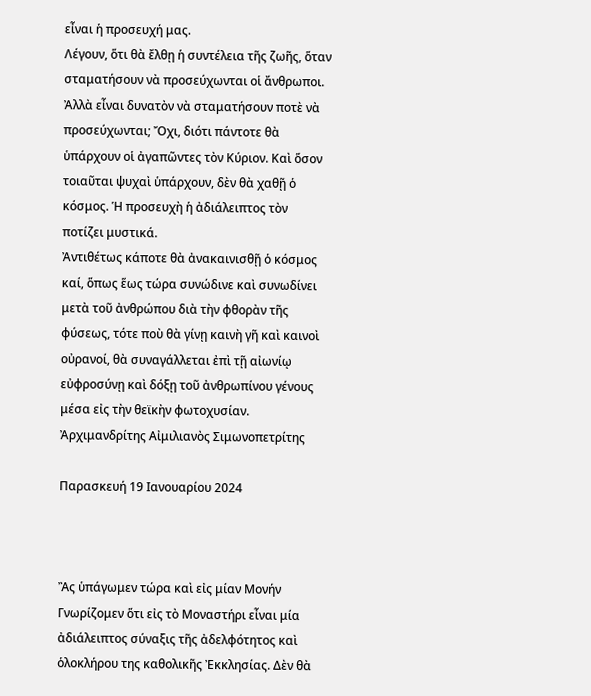εἶναι ἡ προσευχή μας.
Λέγουν, ὅτι θὰ ἔλθῃ ἡ συντέλεια τῆς ζωῆς, ὅταν σταματήσουν νὰ προσεύχωνται οἱ ἄνθρωποι. Ἀλλὰ εἶναι δυνατὸν νὰ σταματήσουν ποτὲ νὰ προσεύχωνται; Ὄχι, διότι πάντοτε θὰ ὑπάρχουν οἱ ἀγαπῶντες τὸν Κύριον. Καὶ ὅσον τοιαῦται ψυχαὶ ὑπάρχουν, δὲν θὰ χαθῇ ὁ κόσμος. Ἡ προσευχὴ ἡ ἀδιάλειπτος τὸν ποτίζει μυστικά.
Ἀντιθέτως κάποτε θὰ ἀνακαινισθῇ ὁ κόσμος καί, ὅπως ἕως τώρα συνώδινε καὶ συνωδίνει μετὰ τοῦ ἀνθρώπου διὰ τὴν φθορὰν τῆς φύσεως, τότε ποὺ θὰ γίνῃ καινὴ γῆ καὶ καινοὶ οὐρανοί, θὰ συναγάλλεται ἐπὶ τῇ αἰωνίῳ εὐφροσύνῃ καὶ δόξῃ τοῦ ἀνθρωπίνου γένους μέσα εἰς τὴν θεϊκὴν φωτοχυσίαν.
Ἀρχιμανδρίτης Αἰμιλιανὸς Σιμωνοπετρίτης

Παρασκευή 19 Ιανουαρίου 2024



Ἂς ὑπάγωμεν τώρα καὶ εἰς μίαν Μονήν
Γνωρίζομεν ὅτι εἰς τὸ Μοναστήρι εἶναι μία ἀδιάλειπτος σύναξις τῆς ἀδελφότητος καὶ ὁλοκλήρου της καθολικῆς Ἐκκλησίας. Δὲν θὰ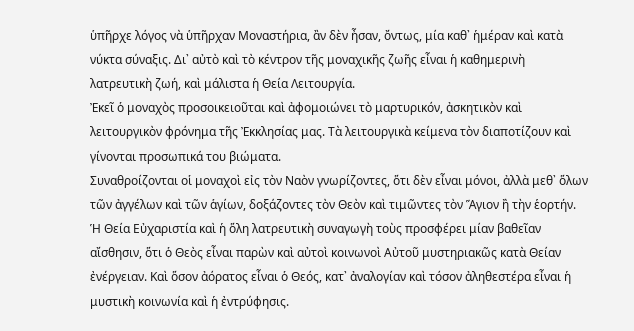ὑπῆρχε λόγος νὰ ὑπῆρχαν Μοναστήρια, ἂν δὲν ἦσαν, ὄντως, μία καθ᾿ ἡμέραν καὶ κατὰ νύκτα σύναξις. Δι᾿ αὐτὸ καὶ τὸ κέντρον τῆς μοναχικῆς ζωῆς εἶναι ἡ καθημερινὴ λατρευτικὴ ζωή, καὶ μάλιστα ἡ Θεία Λειτουργία.
Ἐκεῖ ὁ μοναχὸς προσοικειοῦται καὶ ἀφομοιώνει τὸ μαρτυρικόν, ἀσκητικὸν καὶ λειτουργικὸν φρόνημα τῆς Ἐκκλησίας μας. Τὰ λειτουργικὰ κείμενα τὸν διαποτίζουν καὶ γίνονται προσωπικά του βιώματα.
Συναθροίζονται οἱ μοναχοὶ εἰς τὸν Ναὸν γνωρίζοντες, ὅτι δὲν εἶναι μόνοι, ἀλλὰ μεθ᾿ ὅλων τῶν ἀγγέλων καὶ τῶν ἁγίων, δοξάζοντες τὸν Θεὸν καὶ τιμῶντες τὸν Ἅγιον ἢ τὴν ἑορτήν. Ἡ Θεία Εὐχαριστία καὶ ἡ ὅλη λατρευτικὴ συναγωγὴ τοὺς προσφέρει μίαν βαθεῖαν αἴσθησιν, ὅτι ὁ Θεὸς εἶναι παρὼν καὶ αὐτοὶ κοινωνοὶ Αὐτοῦ μυστηριακῶς κατὰ Θείαν ἐνέργειαν. Καὶ ὅσον ἀόρατος εἶναι ὁ Θεός, κατ᾿ ἀναλογίαν καὶ τόσον ἀληθεστέρα εἶναι ἡ μυστικὴ κοινωνία καὶ ἡ ἐντρύφησις.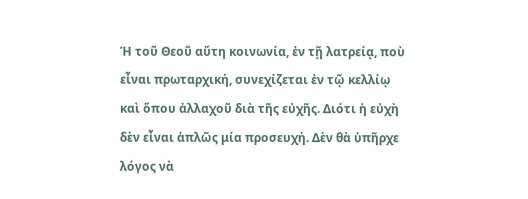Ἡ τοῦ Θεοῦ αὕτη κοινωνία, ἐν τῇ λατρείᾳ, ποὺ εἶναι πρωταρχική, συνεχίζεται ἐν τῷ κελλίῳ καὶ ὅπου ἀλλαχοῦ διὰ τῆς εὐχῆς. Διότι ἡ εὐχὴ δὲν εἶναι ἁπλῶς μία προσευχή. Δὲν θὰ ὑπῆρχε λόγος νὰ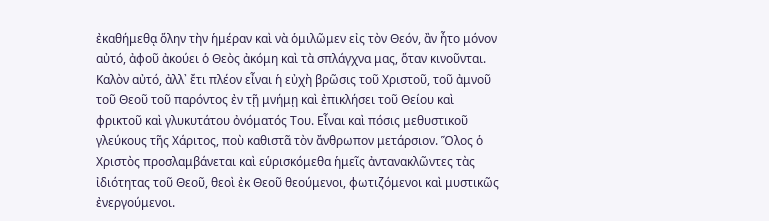ἐκαθήμεθᾳ ὅλην τὴν ἡμέραν καὶ νὰ ὁμιλῶμεν εἰς τὸν Θεόν, ἂν ἦτο μόνον αὐτό, ἀφοῦ ἀκούει ὁ Θεὸς ἀκόμη καὶ τὰ σπλάγχνα μας, ὅταν κινοῦνται. Καλὸν αὐτό, ἀλλ᾿ ἔτι πλέον εἶναι ἡ εὐχὴ βρῶσις τοῦ Χριστοῦ, τοῦ ἀμνοῦ τοῦ Θεοῦ τοῦ παρόντος ἐν τῇ μνήμῃ καὶ ἐπικλήσει τοῦ Θείου καὶ φρικτοῦ καὶ γλυκυτάτου ὀνόματός Του. Εἶναι καὶ πόσις μεθυστικοῦ γλεύκους τῆς Χάριτος, ποὺ καθιστᾶ τὸν ἄνθρωπον μετάρσιον. Ὅλος ὁ Χριστὸς προσλαμβάνεται καὶ εὑρισκόμεθα ἡμεῖς ἀντανακλῶντες τὰς ἰδιότητας τοῦ Θεοῦ, θεοὶ ἐκ Θεοῦ θεούμενοι, φωτιζόμενοι καὶ μυστικῶς ἐνεργούμενοι.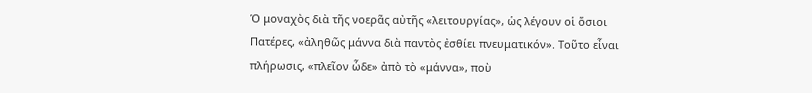Ὁ μοναχὸς διὰ τῆς νοερᾶς αὐτῆς «λειτουργίας», ὡς λέγουν οἱ ὅσιοι Πατέρες, «ἀληθῶς μάννα διὰ παντὸς ἐσθίει πνευματικόν». Τοῦτο εἶναι πλήρωσις, «πλεῖον ὧδε» ἀπὸ τὸ «μάννα», ποὺ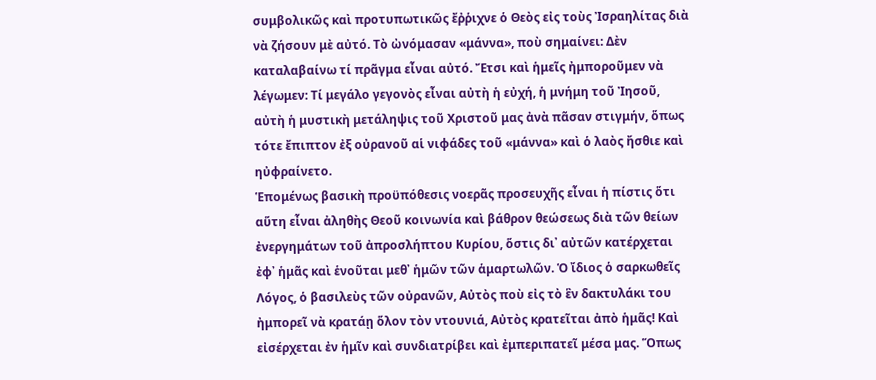συμβολικῶς καὶ προτυπωτικῶς ἔῤῥιχνε ὁ Θεὸς εἰς τοὺς Ἰσραηλίτας διὰ νὰ ζήσουν μὲ αὐτό. Τὸ ὠνόμασαν «μάννα», ποὺ σημαίνει: Δὲν καταλαβαίνω τί πρᾶγμα εἶναι αὐτό. Ἔτσι καὶ ἡμεῖς ἠμποροῦμεν νὰ λέγωμεν: Τί μεγάλο γεγονὸς εἶναι αὐτὴ ἡ εὐχή, ἡ μνήμη τοῦ Ἰησοῦ, αὐτὴ ἡ μυστικὴ μετάληψις τοῦ Χριστοῦ μας ἀνὰ πᾶσαν στιγμήν, ὅπως τότε ἔπιπτον ἐξ οὐρανοῦ αἱ νιφάδες τοῦ «μάννα» καὶ ὁ λαὸς ἤσθιε καὶ ηὐφραίνετο.
Ἑπομένως βασικὴ προϋπόθεσις νοερᾶς προσευχῆς εἶναι ἡ πίστις ὅτι αὕτη εἶναι ἀληθὴς Θεοῦ κοινωνία καὶ βάθρον θεώσεως διὰ τῶν θείων ἐνεργημάτων τοῦ ἀπροσλήπτου Κυρίου, ὅστις δι᾿ αὐτῶν κατέρχεται ἐφ᾿ ἡμᾶς καὶ ἑνοῦται μεθ᾿ ἡμῶν τῶν ἁμαρτωλῶν. Ὁ ἴδιος ὁ σαρκωθεῖς Λόγος, ὁ βασιλεὺς τῶν οὐρανῶν, Αὐτὸς ποὺ εἰς τὸ ἓν δακτυλάκι του ἠμπορεῖ νὰ κρατάῃ ὅλον τὸν ντουνιά, Αὐτὸς κρατεῖται ἀπὸ ἡμᾶς! Καὶ εἰσέρχεται ἐν ἡμῖν καὶ συνδιατρίβει καὶ ἐμπεριπατεῖ μέσα μας. Ὅπως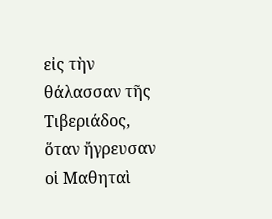εἰς τὴν θάλασσαν τῆς Τιβεριάδος, ὅταν ἤγρευσαν οἱ Μαθηταὶ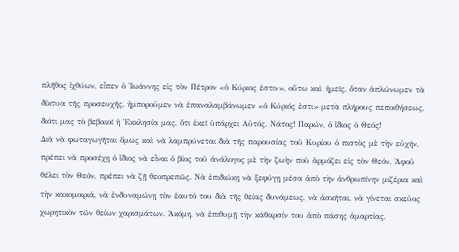πλῆθος ἰχθύων, εἶπεν ὁ Ἰωάννης εἰς τὸν Πέτρον «ὁ Κύριος ἐστιν», οὕτω καὶ ἡμεῖς, ὅταν ἁπλώνωμεν τὰ δίκτυα τῆς προσευχῆς, ἠμποροῦμεν νὰ ἐπαναλαμβάνωμεν «ὁ Κύριός ἐστι» μετὰ πλήρους πεποιθήσεως, διότι μας τὸ βεβαιοῖ ἡ Ἐκκλησία μας, ὅτι ἐκεῖ ὑπάρχει Αὐτός. Νάτος! Παρών, ὁ ἴδιος ὁ Θεός!
Διὰ νὰ φωταγωγῆται ὅμως καὶ νὰ λαμπρύνεται διὰ τῆς παρουσίας τοῦ Κυρίου ὁ πιστὸς μὲ τὴν εὐχήν, πρέπει νὰ προσέχῃ ὁ ἴδιος νὰ εἶναι ὁ βίος τοῦ ἀνάλογος μὲ τὴν ζωὴν ποὺ ἁρμόζει εἰς τὸν Θεόν. Ἀφοῦ θέλει τὸν Θεόν, πρέπει νὰ ζῇ θεοπρεπῶς. Νὰ ἐπιδιώκῃ νὰ ξεφύγῃ μέσα ἀπὸ τὴν ἀνθρωπίνην μιζέρια καὶ τὴν κακομοιριά, νὰ ἐνδυναμώνῃ τὸν ἑαυτό του διὰ τῆς θείας δυνάμεως, νὰ ἀσκῆται, νὰ γίνεται σκεῦος χωρητικὸν τῶν θείων χαρισμάτων. Ἀκόμη, νὰ ἐπιθυμῇ τὴν κάθαρσίν του ἀπὸ πάσης ἁμαρτίας,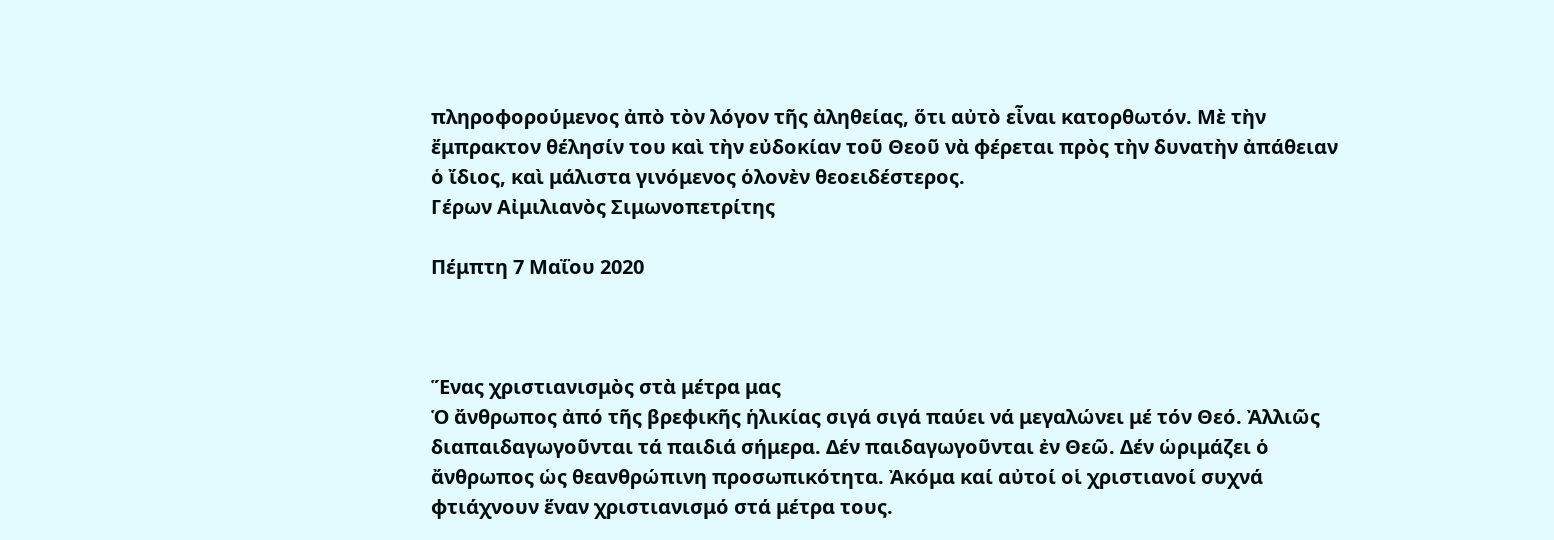πληροφορούμενος ἀπὸ τὸν λόγον τῆς ἀληθείας, ὅτι αὐτὸ εἶναι κατορθωτόν. Μὲ τὴν ἔμπρακτον θέλησίν του καὶ τὴν εὐδοκίαν τοῦ Θεοῦ νὰ φέρεται πρὸς τὴν δυνατὴν ἀπάθειαν ὁ ἴδιος, καὶ μάλιστα γινόμενος ὁλονὲν θεοειδέστερος.
Γέρων Αἰμιλιανὸς Σιμωνοπετρίτης

Πέμπτη 7 Μαΐου 2020



Ἕνας χριστιανισμὸς στὰ μέτρα μας
Ὁ ἄνθρωπος ἀπό τῆς βρεφικῆς ἡλικίας σιγά σιγά παύει νά μεγαλώνει μέ τόν Θεό. Ἀλλιῶς διαπαιδαγωγοῦνται τά παιδιά σήμερα. Δέν παιδαγωγοῦνται ἐν Θεῶ. Δέν ὡριμάζει ὁ ἄνθρωπος ὡς θεανθρώπινη προσωπικότητα. Ἀκόμα καί αὐτοί οἱ χριστιανοί συχνά φτιάχνουν ἕναν χριστιανισμό στά μέτρα τους.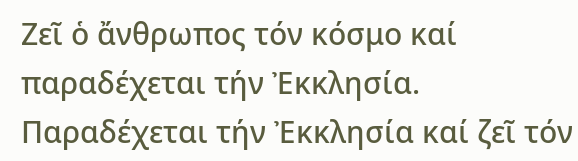Ζεῖ ὁ ἄνθρωπος τόν κόσμο καί παραδέχεται τήν Ἐκκλησία. Παραδέχεται τήν Ἐκκλησία καί ζεῖ τόν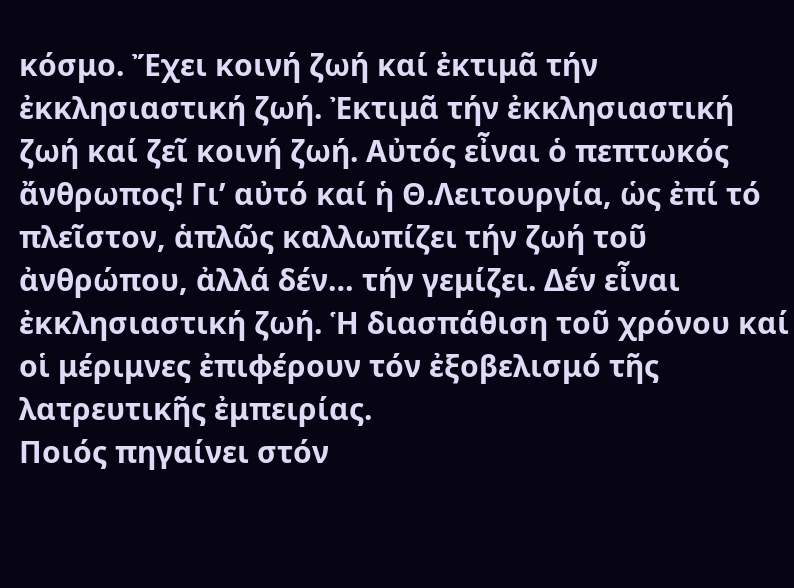κόσμο. Ἔχει κοινή ζωή καί ἐκτιμᾶ τήν ἐκκλησιαστική ζωή. Ἐκτιμᾶ τήν ἐκκλησιαστική ζωή καί ζεῖ κοινή ζωή. Αὐτός εἶναι ὁ πεπτωκός ἄνθρωπος! Γι’ αὐτό καί ἡ Θ.Λειτουργία, ὡς ἐπί τό πλεῖστον, ἁπλῶς καλλωπίζει τήν ζωή τοῦ ἀνθρώπου, ἀλλά δέν… τήν γεμίζει. Δέν εἶναι ἐκκλησιαστική ζωή. Ἡ διασπάθιση τοῦ χρόνου καί οἱ μέριμνες ἐπιφέρουν τόν ἐξοβελισμό τῆς λατρευτικῆς ἐμπειρίας.
Ποιός πηγαίνει στόν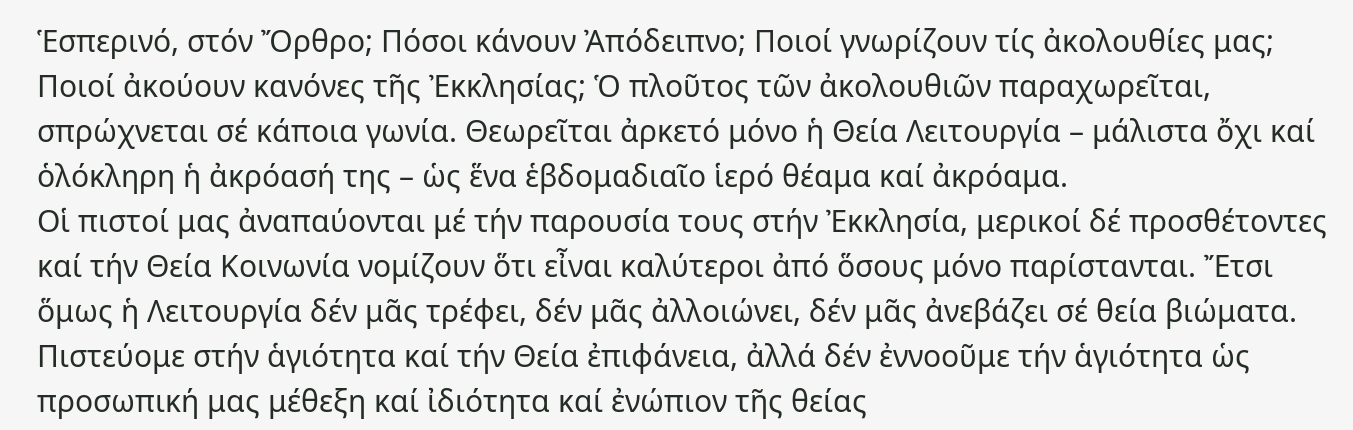Ἑσπερινό, στόν Ὄρθρο; Πόσοι κάνουν Ἀπόδειπνο; Ποιοί γνωρίζουν τίς ἀκολουθίες μας; Ποιοί ἀκούουν κανόνες τῆς Ἐκκλησίας; Ὁ πλοῦτος τῶν ἀκολουθιῶν παραχωρεῖται, σπρώχνεται σέ κάποια γωνία. Θεωρεῖται ἀρκετό μόνο ἡ Θεία Λειτουργία – μάλιστα ὄχι καί ὁλόκληρη ἡ ἀκρόασή της – ὡς ἕνα ἑβδομαδιαῖο ἱερό θέαμα καί ἀκρόαμα.
Οἱ πιστοί μας ἀναπαύονται μέ τήν παρουσία τους στήν Ἐκκλησία, μερικοί δέ προσθέτοντες καί τήν Θεία Κοινωνία νομίζουν ὅτι εἶναι καλύτεροι ἀπό ὅσους μόνο παρίστανται. Ἔτσι ὅμως ἡ Λειτουργία δέν μᾶς τρέφει, δέν μᾶς ἀλλοιώνει, δέν μᾶς ἀνεβάζει σέ θεία βιώματα.
Πιστεύομε στήν ἁγιότητα καί τήν Θεία ἐπιφάνεια, ἀλλά δέν ἐννοοῦμε τήν ἁγιότητα ὡς προσωπική μας μέθεξη καί ἰδιότητα καί ἐνώπιον τῆς θείας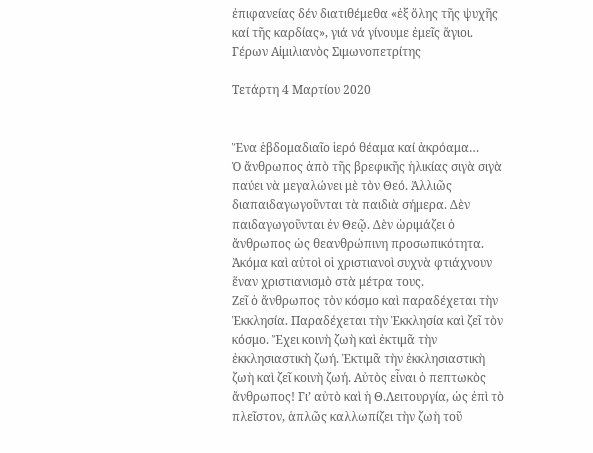ἐπιφανείας δέν διατιθέμεθα «ἐξ ὅλης τῆς ψυχῆς καί τῆς καρδίας», γιά νά γίνουμε ἐμεῖς ἅγιοι.
Γέρων Αἰμιλιανὸς Σιμωνοπετρίτης

Τετάρτη 4 Μαρτίου 2020


Ἕνα ἑβδομαδιαῖο ἱερό θέαμα καί ἀκρόαμα…
Ὁ ἄνθρωπος ἀπὸ τῆς βρεφικῆς ἡλικίας σιγὰ σιγὰ παύει νὰ μεγαλώνει μὲ τὸν Θεό. Ἀλλιῶς διαπαιδαγωγοῦνται τὰ παιδιὰ σήμερα. Δὲν παιδαγωγοῦνται ἐν Θεῷ. Δὲν ὡριμάζει ὁ ἄνθρωπος ὡς θεανθρώπινη προσωπικότητα. Ἀκόμα καὶ αὐτοὶ οἱ χριστιανοὶ συχνὰ φτιάχνουν ἕναν χριστιανισμὸ στὰ μέτρα τους.
Ζεῖ ὁ ἄνθρωπος τὸν κόσμο καὶ παραδέχεται τὴν Ἐκκλησία. Παραδέχεται τὴν Ἐκκλησία καὶ ζεῖ τὸν κόσμο. Ἔχει κοινὴ ζωὴ καὶ ἐκτιμᾶ τὴν ἐκκλησιαστικὴ ζωή. Ἐκτιμᾶ τὴν ἐκκλησιαστικὴ ζωὴ καὶ ζεῖ κοινὴ ζωή. Αὐτὸς εἶναι ὁ πεπτωκὸς ἄνθρωπος! Γι’ αὐτὸ καὶ ἡ Θ.Λειτουργία, ὡς ἐπὶ τὸ πλεῖστον, ἁπλῶς καλλωπίζει τὴν ζωὴ τοῦ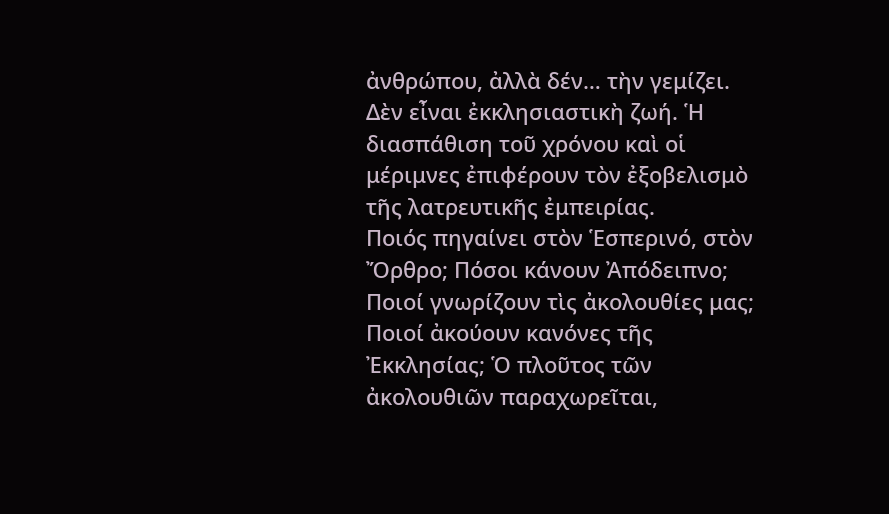ἀνθρώπου, ἀλλὰ δέν… τὴν γεμίζει. Δὲν εἶναι ἐκκλησιαστικὴ ζωή. Ἡ διασπάθιση τοῦ χρόνου καὶ οἱ μέριμνες ἐπιφέρουν τὸν ἐξοβελισμὸ τῆς λατρευτικῆς ἐμπειρίας.
Ποιός πηγαίνει στὸν Ἑσπερινό, στὸν Ὄρθρο; Πόσοι κάνουν Ἀπόδειπνο; Ποιοί γνωρίζουν τὶς ἀκολουθίες μας; Ποιοί ἀκούουν κανόνες τῆς Ἐκκλησίας; Ὁ πλοῦτος τῶν ἀκολουθιῶν παραχωρεῖται,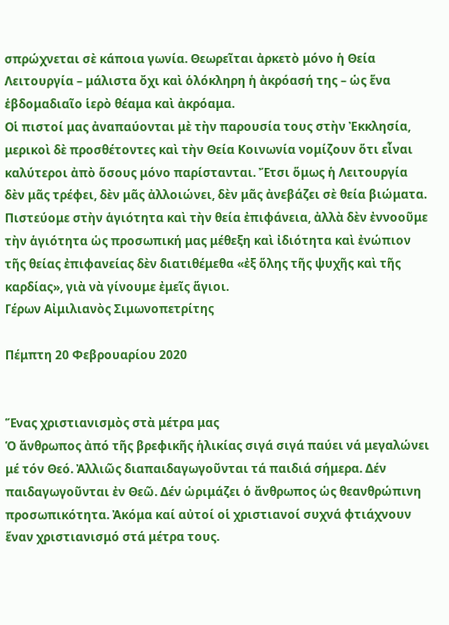σπρώχνεται σὲ κάποια γωνία. Θεωρεῖται ἀρκετὸ μόνο ἡ Θεία Λειτουργία – μάλιστα ὄχι καὶ ὁλόκληρη ἡ ἀκρόασή της – ὡς ἕνα ἑβδομαδιαῖο ἱερὸ θέαμα καὶ ἀκρόαμα.
Οἱ πιστοί μας ἀναπαύονται μὲ τὴν παρουσία τους στὴν Ἐκκλησία, μερικοὶ δὲ προσθέτοντες καὶ τὴν Θεία Κοινωνία νομίζουν ὅτι εἶναι καλύτεροι ἀπὸ ὅσους μόνο παρίστανται. Ἔτσι ὅμως ἡ Λειτουργία δὲν μᾶς τρέφει, δὲν μᾶς ἀλλοιώνει, δὲν μᾶς ἀνεβάζει σὲ θεία βιώματα.
Πιστεύομε στὴν ἁγιότητα καὶ τὴν θεία ἐπιφάνεια, ἀλλὰ δὲν ἐννοοῦμε τὴν ἁγιότητα ὡς προσωπική μας μέθεξη καὶ ἰδιότητα καὶ ἐνώπιον τῆς θείας ἐπιφανείας δὲν διατιθέμεθα «ἐξ ὅλης τῆς ψυχῆς καὶ τῆς καρδίας», γιὰ νὰ γίνουμε ἐμεῖς ἅγιοι.
Γέρων Αἰμιλιανὸς Σιμωνοπετρίτης

Πέμπτη 20 Φεβρουαρίου 2020


Ἕνας χριστιανισμὸς στὰ μέτρα μας
Ὁ ἄνθρωπος ἀπό τῆς βρεφικῆς ἡλικίας σιγά σιγά παύει νά μεγαλώνει μέ τόν Θεό. Ἀλλιῶς διαπαιδαγωγοῦνται τά παιδιά σήμερα. Δέν παιδαγωγοῦνται ἐν Θεῶ. Δέν ὡριμάζει ὁ ἄνθρωπος ὡς θεανθρώπινη προσωπικότητα. Ἀκόμα καί αὐτοί οἱ χριστιανοί συχνά φτιάχνουν ἕναν χριστιανισμό στά μέτρα τους.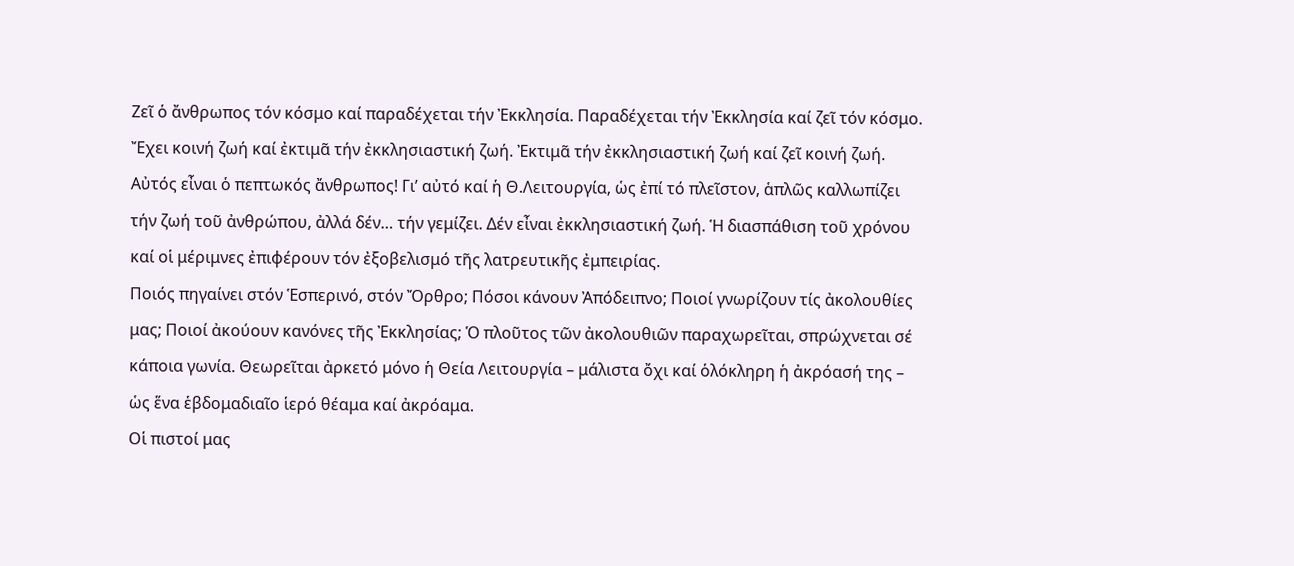Ζεῖ ὁ ἄνθρωπος τόν κόσμο καί παραδέχεται τήν Ἐκκλησία. Παραδέχεται τήν Ἐκκλησία καί ζεῖ τόν κόσμο. Ἔχει κοινή ζωή καί ἐκτιμᾶ τήν ἐκκλησιαστική ζωή. Ἐκτιμᾶ τήν ἐκκλησιαστική ζωή καί ζεῖ κοινή ζωή. Αὐτός εἶναι ὁ πεπτωκός ἄνθρωπος! Γι’ αὐτό καί ἡ Θ.Λειτουργία, ὡς ἐπί τό πλεῖστον, ἁπλῶς καλλωπίζει τήν ζωή τοῦ ἀνθρώπου, ἀλλά δέν… τήν γεμίζει. Δέν εἶναι ἐκκλησιαστική ζωή. Ἡ διασπάθιση τοῦ χρόνου καί οἱ μέριμνες ἐπιφέρουν τόν ἐξοβελισμό τῆς λατρευτικῆς ἐμπειρίας.
Ποιός πηγαίνει στόν Ἑσπερινό, στόν Ὄρθρο; Πόσοι κάνουν Ἀπόδειπνο; Ποιοί γνωρίζουν τίς ἀκολουθίες μας; Ποιοί ἀκούουν κανόνες τῆς Ἐκκλησίας; Ὁ πλοῦτος τῶν ἀκολουθιῶν παραχωρεῖται, σπρώχνεται σέ κάποια γωνία. Θεωρεῖται ἀρκετό μόνο ἡ Θεία Λειτουργία – μάλιστα ὄχι καί ὁλόκληρη ἡ ἀκρόασή της – ὡς ἕνα ἑβδομαδιαῖο ἱερό θέαμα καί ἀκρόαμα.
Οἱ πιστοί μας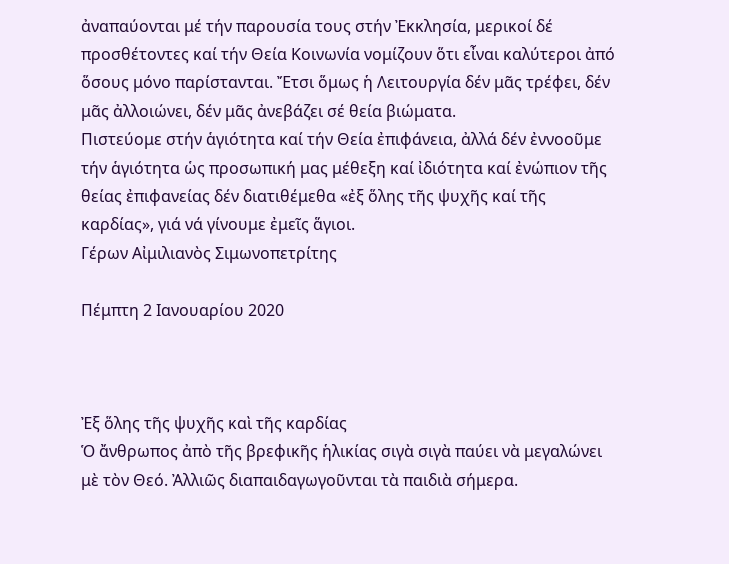ἀναπαύονται μέ τήν παρουσία τους στήν Ἐκκλησία, μερικοί δέ προσθέτοντες καί τήν Θεία Κοινωνία νομίζουν ὅτι εἶναι καλύτεροι ἀπό ὅσους μόνο παρίστανται. Ἔτσι ὅμως ἡ Λειτουργία δέν μᾶς τρέφει, δέν μᾶς ἀλλοιώνει, δέν μᾶς ἀνεβάζει σέ θεία βιώματα.
Πιστεύομε στήν ἁγιότητα καί τήν Θεία ἐπιφάνεια, ἀλλά δέν ἐννοοῦμε τήν ἁγιότητα ὡς προσωπική μας μέθεξη καί ἰδιότητα καί ἐνώπιον τῆς θείας ἐπιφανείας δέν διατιθέμεθα «ἐξ ὅλης τῆς ψυχῆς καί τῆς καρδίας», γιά νά γίνουμε ἐμεῖς ἅγιοι.
Γέρων Αἰμιλιανὸς Σιμωνοπετρίτης

Πέμπτη 2 Ιανουαρίου 2020



Ἐξ ὅλης τῆς ψυχῆς καὶ τῆς καρδίας
Ὁ ἄνθρωπος ἀπὸ τῆς βρεφικῆς ἡλικίας σιγὰ σιγὰ παύει νὰ μεγαλώνει μὲ τὸν Θεό. Ἀλλιῶς διαπαιδαγωγοῦνται τὰ παιδιὰ σήμερα.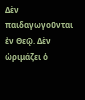Δὲν παιδαγωγοῦνται ἐν Θεῷ. Δὲν ὡριμάζει ὁ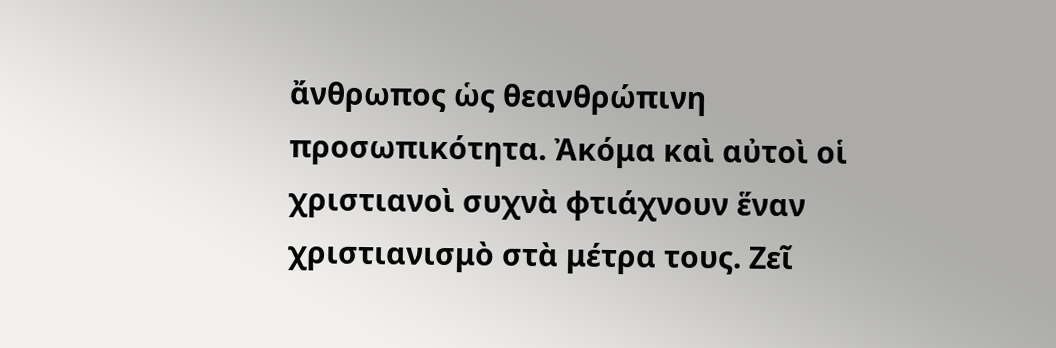ἄνθρωπος ὡς θεανθρώπινη προσωπικότητα. Ἀκόμα καὶ αὐτοὶ οἱ χριστιανοὶ συχνὰ φτιάχνουν ἕναν χριστιανισμὸ στὰ μέτρα τους. Ζεῖ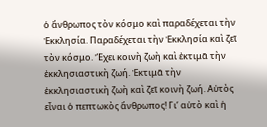ὁ ἄνθρωπος τὸν κόσμο καὶ παραδέχεται τὴν Ἐκκλησία. Παραδέχεται τὴν Ἐκκλησία καὶ ζεῖ τὸν κόσμο. Ἔχει κοινὴ ζωὴ καὶ ἐκτιμᾶ τὴν ἐκκλησιαστικὴ ζωή. Ἐκτιμᾶ τὴν ἐκκλησιαστικὴ ζωὴ καὶ ζεῖ κοινὴ ζωή. Αὐτὸς εἶναι ὁ πεπτωκὸς ἄνθρωπος! Γι’ αὐτὸ καὶ ἡ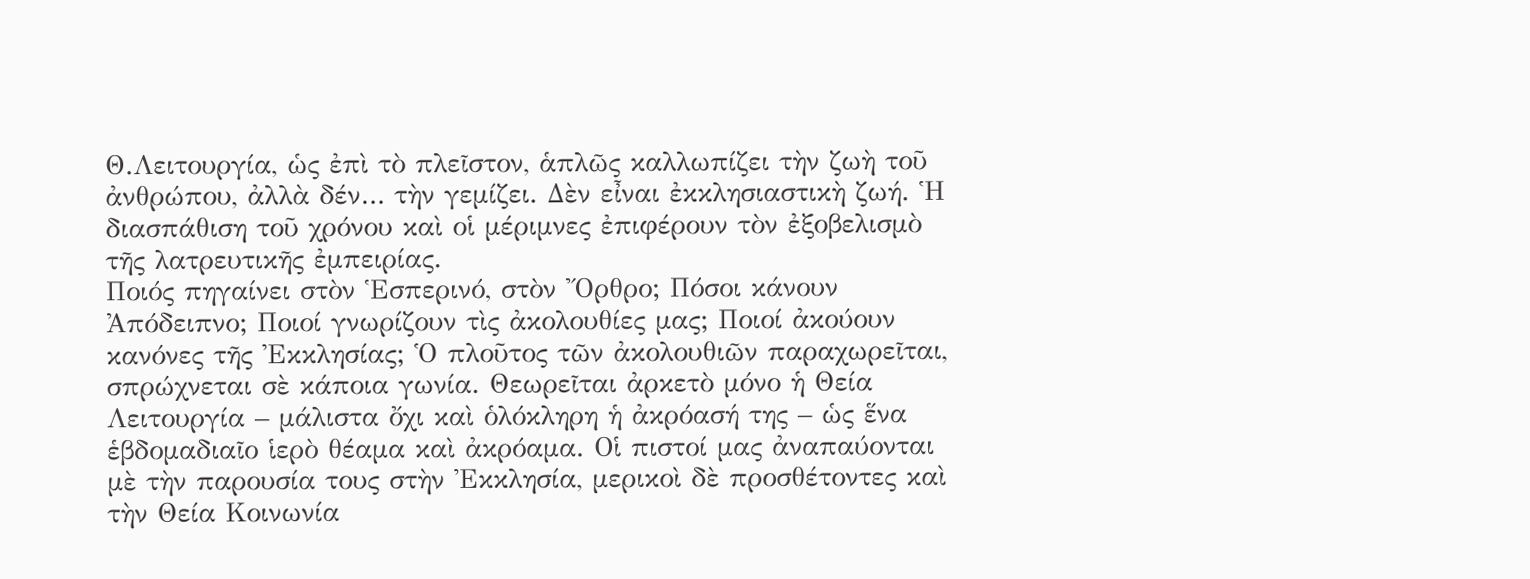Θ.Λειτουργία, ὡς ἐπὶ τὸ πλεῖστον, ἁπλῶς καλλωπίζει τὴν ζωὴ τοῦ ἀνθρώπου, ἀλλὰ δέν… τὴν γεμίζει. Δὲν εἶναι ἐκκλησιαστικὴ ζωή. Ἡ διασπάθιση τοῦ χρόνου καὶ οἱ μέριμνες ἐπιφέρουν τὸν ἐξοβελισμὸ τῆς λατρευτικῆς ἐμπειρίας.
Ποιός πηγαίνει στὸν Ἑσπερινό, στὸν Ὄρθρο; Πόσοι κάνουν Ἀπόδειπνο; Ποιοί γνωρίζουν τὶς ἀκολουθίες μας; Ποιοί ἀκούουν κανόνες τῆς Ἐκκλησίας; Ὁ πλοῦτος τῶν ἀκολουθιῶν παραχωρεῖται, σπρώχνεται σὲ κάποια γωνία. Θεωρεῖται ἀρκετὸ μόνο ἡ Θεία Λειτουργία – μάλιστα ὄχι καὶ ὁλόκληρη ἡ ἀκρόασή της – ὡς ἕνα ἑβδομαδιαῖο ἱερὸ θέαμα καὶ ἀκρόαμα. Οἱ πιστοί μας ἀναπαύονται μὲ τὴν παρουσία τους στὴν Ἐκκλησία, μερικοὶ δὲ προσθέτοντες καὶ τὴν Θεία Κοινωνία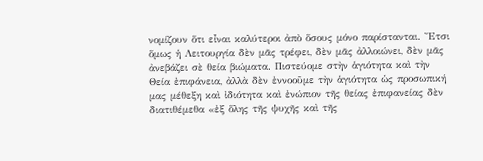νομίζουν ὅτι εἶναι καλύτεροι ἀπὸ ὅσους μόνο παρίστανται. Ἔτσι ὅμως ἡ Λειτουργία δὲν μᾶς τρέφει, δὲν μᾶς ἀλλοιώνει, δὲν μᾶς ἀνεβάζει σὲ θεία βιώματα. Πιστεύομε στὴν ἁγιότητα καὶ τὴν Θεία ἐπιφάνεια, ἀλλὰ δὲν ἐννοοῦμε τὴν ἁγιότητα ὡς προσωπική μας μέθεξη καὶ ἰδιότητα καὶ ἐνώπιον τῆς θείας ἐπιφανείας δὲν διατιθέμεθα «ἐξ ὅλης τῆς ψυχῆς καὶ τῆς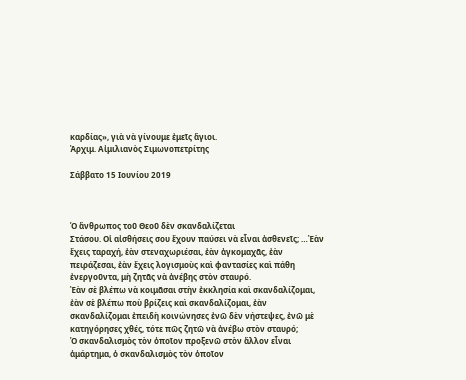καρδίας», γιὰ νὰ γίνουμε ἐμεῖς ἅγιοι.
Ἀρχιμ. Αἰμιλιανὸς Σιμωνοπετρίτης

Σάββατο 15 Ιουνίου 2019



Ὁ ἄνθρωπος τοῦ Θεοῦ δὲν σκανδαλίζεται
Στάσου. Οἱ αἰσθήσεις σου ἔχουν παύσει νὰ εἶναι ἀσθενεῖς; …Ἐὰν ἔχεις ταραχή, ἐὰν στεναχωριέσαι, ἐὰν ἀγκομαχᾶς, ἐὰν πειράζεσαι, ἐὰν ἔχεις λογισμοὺς καὶ φαντασίες καὶ πάθη ἐνεργοῦντα, μὴ ζητᾶς νὰ ἀνέβης στὸν σταυρό.
Ἐὰν σὲ βλέπω νὰ κοιμᾶσαι στὴν ἐκκλησία καὶ σκανδαλίζομαι, ἐὰν σὲ βλέπω ποὺ βρίζεις καὶ σκανδαλίζομαι, ἐὰν σκανδαλίζομαι ἐπειδὴ κοινώνησες ἐνῶ δὲν νήστεψες, ἐνῶ μὲ κατηγόρησες χθές, τότε πῶς ζητῶ νὰ ἀνέβω στὸν σταυρό;
Ὁ σκανδαλισμὸς τὸν ὁποῖον προξενῶ στὸν ἄλλον εἶναι ἁμάρτημα, ὁ σκανδαλισμὸς τὸν ὁποῖον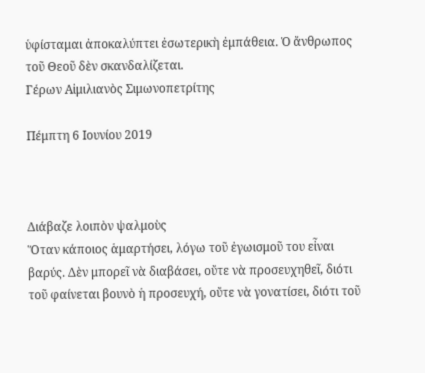ὑφίσταμαι ἀποκαλύπτει ἐσωτερικὴ ἐμπάθεια. Ὁ ἄνθρωπος τοῦ Θεοῦ δὲν σκανδαλίζεται.
Γέρων Αἰμιλιανὸς Σιμωνοπετρίτης

Πέμπτη 6 Ιουνίου 2019



Διάβαζε λοιπὸν ψαλμοὺς
Ὅταν κάποιος ἁμαρτήσει, λόγω τοῦ ἐγωισμοῦ του εἶναι βαρύς. Δὲν μπορεῖ νὰ διαβάσει, οὔτε νὰ προσευχηθεῖ, διότι τοῦ φαίνεται βουνὸ ἡ προσευχή, οὔτε νὰ γονατίσει, διότι τοῦ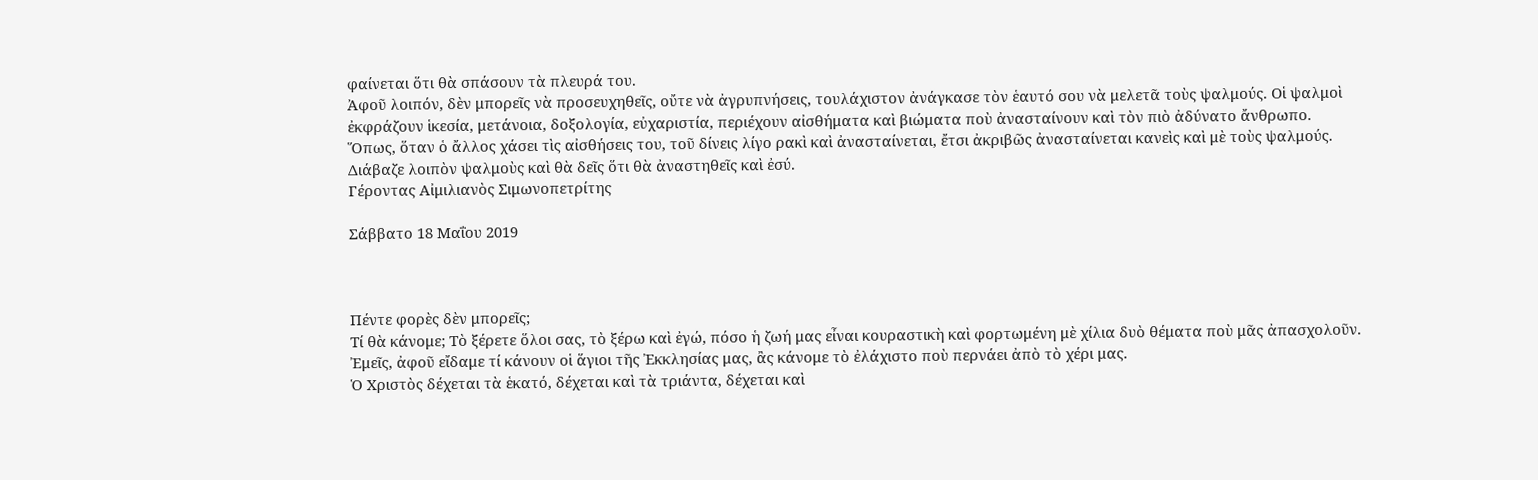φαίνεται ὅτι θὰ σπάσουν τὰ πλευρά του.
Ἀφοῦ λοιπόν, δὲν μπορεῖς νὰ προσευχηθεῖς, οὔτε νὰ ἀγρυπνήσεις, τουλάχιστον ἀνάγκασε τὸν ἑαυτό σου νὰ μελετᾶ τοὺς ψαλμούς. Οἱ ψαλμοὶ ἐκφράζουν ἱκεσία, μετάνοια, δοξολογία, εὐχαριστία, περιέχουν αἰσθήματα καὶ βιώματα ποὺ ἀνασταίνουν καὶ τὸν πιὸ ἀδύνατο ἄνθρωπο.
Ὅπως, ὅταν ὁ ἄλλος χάσει τὶς αἰσθήσεις του, τοῦ δίνεις λίγο ρακὶ καὶ ἀνασταίνεται, ἔτσι ἀκριβῶς ἀνασταίνεται κανεὶς καὶ μὲ τοὺς ψαλμούς. Διάβαζε λοιπὸν ψαλμοὺς καὶ θὰ δεῖς ὅτι θὰ ἀναστηθεῖς καὶ ἐσύ.
Γέροντας Αἰμιλιανὸς Σιμωνοπετρίτης

Σάββατο 18 Μαΐου 2019



Πέντε φορὲς δὲν μπορεῖς;
Τί θὰ κάνομε; Τὸ ξέρετε ὅλοι σας, τὸ ξέρω καὶ ἐγώ, πόσο ἡ ζωή μας εἶναι κουραστικὴ καὶ φορτωμένη μὲ χίλια δυὸ θέματα ποὺ μᾶς ἀπασχολοῦν. Ἐμεῖς, ἀφοῦ εἴδαμε τί κάνουν οἱ ἅγιοι τῆς Ἐκκλησίας μας, ἂς κάνομε τὸ ἐλάχιστο ποὺ περνάει ἀπὸ τὸ χέρι μας.
Ὁ Χριστὸς δέχεται τὰ ἑκατό, δέχεται καὶ τὰ τριάντα, δέχεται καὶ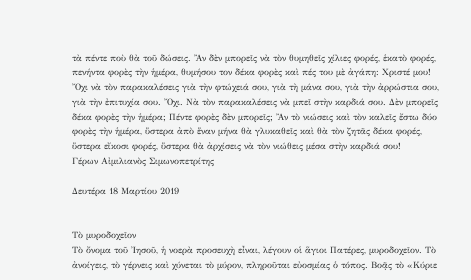τὰ πέντε ποὺ θὰ τοῦ δώσεις. Ἂν δὲν μπορεῖς νὰ τὸν θυμηθεῖς χίλιες φορές, ἑκατὸ φορές, πενήντα φορὲς τὴν ἡμέρα, θυμήσου τον δέκα φορὲς καὶ πές του μὲ ἀγάπη: Χριστέ μου!
Ὄχι νὰ τὸν παρακαλέσεις γιὰ τὴν φτώχειά σου, γιὰ τὴ μάνα σου, γιὰ τὴν ἀρρώστια σου, γιὰ τὴν ἐπιτυχία σου. Ὄχι. Νὰ τὸν παρακαλέσεις νὰ μπεῖ στὴν καρδιά σου. Δὲν μπορεῖς δέκα φορὲς τὴν ἡμέρα; Πέντε φορὲς δὲν μπορεῖς; Ἂν τὸ νιώσεις καὶ τὸν καλεῖς ἔστω δύο φορὲς τὴν ἡμέρα, ὕστερα ἀπὸ ἕναν μήνα θὰ γλυκαθεῖς καὶ θὰ τὸν ζητᾶς δέκα φορές, ὕστερα εἴκοσι φορές, ὕστερα θὰ ἀρχίσεις νὰ τὸν νιώθεις μέσα στὴν καρδιά σου!
Γέρων Αἰμιλιανὸς Σιμωνοπετρίτης

Δευτέρα 18 Μαρτίου 2019


Τὸ μυροδοχεῖον
Τὸ ὄνομα τοῦ Ἰησοῦ, ἡ νοερὰ προσευχὴ εἶναι, λέγουν οἱ ἅγιοι Πατέρες, μυροδοχεῖον. Τὸ ἀνοίγεις, τὸ γέρνεις καὶ χύνεται τὸ μύρον, πληροῦται εὐοσμίας ὁ τόπος. Βοᾷς τὸ «Κύριε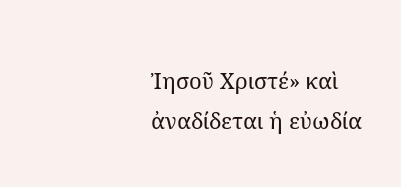Ἰησοῦ Χριστέ» καὶ ἀναδίδεται ἡ εὐωδία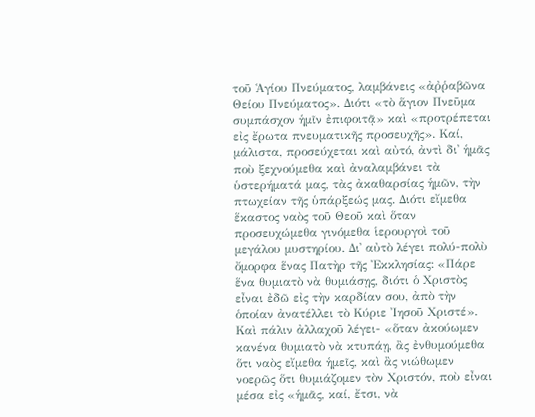τοῦ Ἁγίου Πνεύματος, λαμβάνεις «ἀῤῥαβῶνα Θείου Πνεύματος». Διότι «τὸ ἅγιον Πνεῦμα συμπάσχον ἡμῖν ἐπιφοιτᾷ» καὶ «προτρέπεται εἰς ἔρωτα πνευματικῆς προσευχῆς». Καί, μάλιστα, προσεύχεται καὶ αὐτό, ἀντὶ δι᾿ ἡμᾶς ποὺ ξεχνούμεθα καὶ ἀναλαμβάνει τὰ ὑστερήματά μας, τὰς ἀκαθαρσίας ἡμῶν, τὴν πτωχείαν τῆς ὑπάρξεώς μας. Διότι εἴμεθα ἕκαστος ναὸς τοῦ Θεοῦ καὶ ὅταν προσευχώμεθα γινόμεθα ἱερουργοὶ τοῦ μεγάλου μυστηρίου. Δι᾿ αὐτὸ λέγει πολύ-πολὺ ὄμορφα ἕνας Πατὴρ τῆς Ἐκκλησίας: «Πάρε ἕνα θυμιατὸ νὰ θυμιάσῃς, διότι ὁ Χριστὸς εἶναι ἐδῶ εἰς τὴν καρδίαν σου, ἀπὸ τὴν ὁποίαν ἀνατέλλει τὸ Κύριε Ἰησοῦ Χριστέ». Καὶ πάλιν ἀλλαχοῦ λέγει- «ὅταν ἀκούωμεν κανένα θυμιατὸ νὰ κτυπάῃ, ἂς ἐνθυμούμεθα ὅτι ναὸς εἴμεθα ἡμεῖς, καὶ ἂς νιώθωμεν νοερῶς ὅτι θυμιάζομεν τὸν Χριστόν, ποὺ εἶναι μέσα εἰς «ἡμᾶς, καί, ἔτσι, νὰ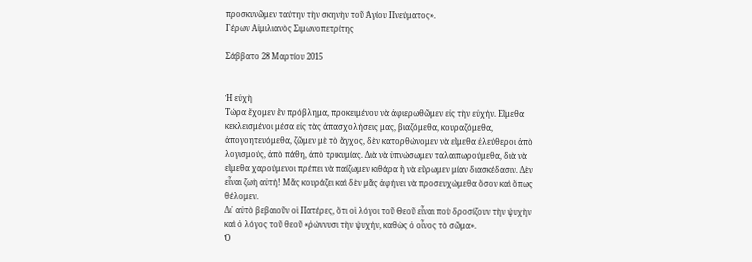προσκυνῶμεν ταύτην τὴν σκηνὴν τοῦ Ἁγίου Πνεύματος».
Γέρων Αἰμιλιανὸς Σιμωνοπετρίτης

Σάββατο 28 Μαρτίου 2015


Ἡ εὐχὴ
Τώρα ἔχομεν ἓν πρόβλημα, προκειμένου νὰ ἀφιερωθῶμεν εἰς τὴν εὐχήν. Εἴμεθα κεκλεισμένοι μέσα εἰς τὰς ἀπασχολήσεις μας, βιαζόμεθα, κουραζόμεθα, ἀπογοητευόμεθα, ζῶμεν μὲ τὸ ἄγχος, δὲν κατορθώνομεν νὰ εἴμεθα ἐλεύθεροι ἀπὸ λογισμούς, ἀπὸ πάθη, ἀπὸ τρικυμίας. Διὰ νὰ ὑπνώσωμεν ταλαιπωρούμεθα, διὰ νὰ εἴμεθα χαρούμενοι πρέπει νὰ παίζωμεν κιθάρα ἢ νὰ εὕρωμεν μίαν διασκέδασιν. Δὲν εἶναι ζωὴ αὐτή! Μᾶς κουράζει καὶ δὲν μᾶς ἀφήνει νὰ προσευχώμεθα ὅσον καὶ ὅπως θέλομεν.
Δι᾿ αὐτὸ βεβαιοῦν οἱ Πατέρες, ὅτι οἱ λόγοι τοῦ Θεοῦ εἶναι ποὺ δροσίζουν τὴν ψυχὴν καὶ ὁ λόγος τοῦ θεοῦ «ῥώννυσι τὴν ψυχήν, καθὼς ὁ οἶνος τὸ σῶμα».
Ὁ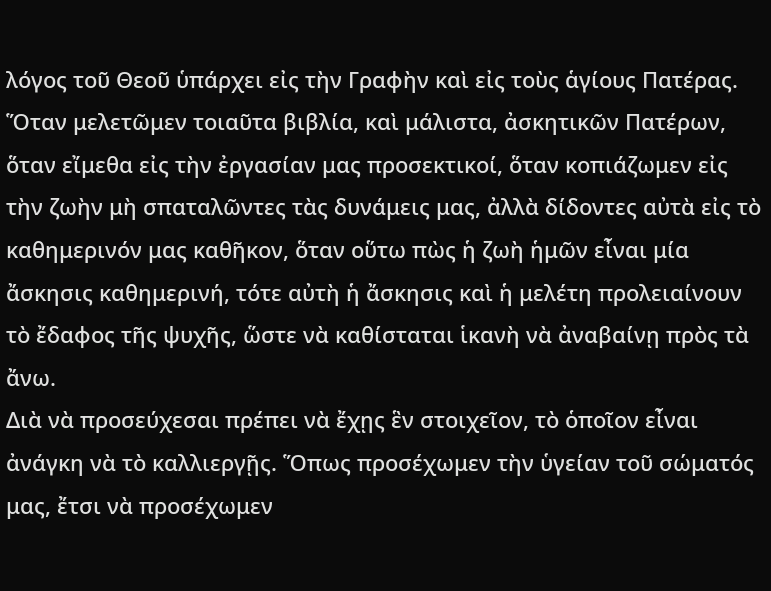λόγος τοῦ Θεοῦ ὑπάρχει εἰς τὴν Γραφὴν καὶ εἰς τοὺς ἁγίους Πατέρας. Ὅταν μελετῶμεν τοιαῦτα βιβλία, καὶ μάλιστα, ἀσκητικῶν Πατέρων, ὅταν εἴμεθα εἰς τὴν ἐργασίαν μας προσεκτικοί, ὅταν κοπιάζωμεν εἰς τὴν ζωὴν μὴ σπαταλῶντες τὰς δυνάμεις μας, ἀλλὰ δίδοντες αὐτὰ εἰς τὸ καθημερινόν μας καθῆκον, ὅταν οὕτω πὼς ἡ ζωὴ ἡμῶν εἶναι μία ἄσκησις καθημερινή, τότε αὐτὴ ἡ ἄσκησις καὶ ἡ μελέτη προλειαίνουν τὸ ἔδαφος τῆς ψυχῆς, ὥστε νὰ καθίσταται ἱκανὴ νὰ ἀναβαίνῃ πρὸς τὰ ἄνω.
Διὰ νὰ προσεύχεσαι πρέπει νὰ ἔχῃς ἓν στοιχεῖον, τὸ ὁποῖον εἶναι ἀνάγκη νὰ τὸ καλλιεργῇς. Ὅπως προσέχωμεν τὴν ὑγείαν τοῦ σώματός μας, ἔτσι νὰ προσέχωμεν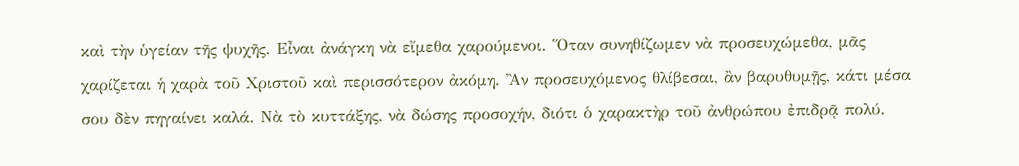καὶ τὴν ὑγείαν τῆς ψυχῆς. Εἶναι ἀνάγκη νὰ εἴμεθα χαρούμενοι. Ὅταν συνηθίζωμεν νὰ προσευχώμεθα, μᾶς χαρίζεται ἡ χαρὰ τοῦ Χριστοῦ καὶ περισσότερον ἀκόμη. Ἂν προσευχόμενος θλίβεσαι, ἂν βαρυθυμῇς, κάτι μέσα σου δὲν πηγαίνει καλά. Νὰ τὸ κυττάξης, νὰ δώσης προσοχήν, διότι ὁ χαρακτὴρ τοῦ ἀνθρώπου ἐπιδρᾷ πολύ.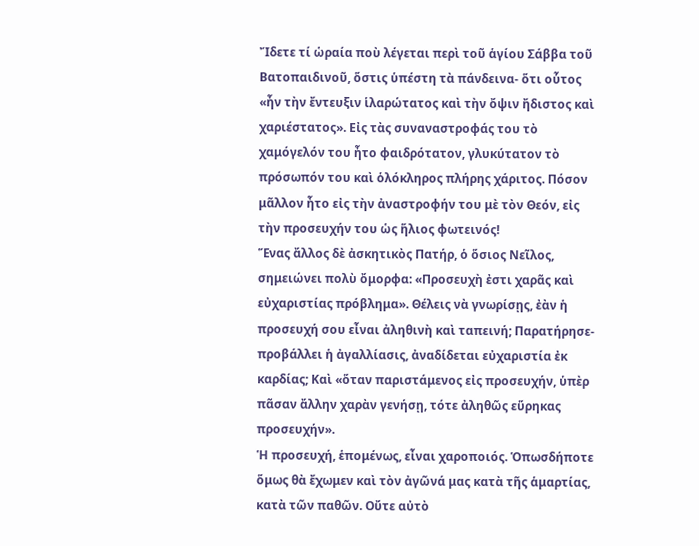Ἴδετε τί ὡραία ποὺ λέγεται περὶ τοῦ ἁγίου Σάββα τοῦ Βατοπαιδινοῦ, ὅστις ὑπέστη τὰ πάνδεινα- ὅτι οὗτος «ἦν τὴν ἔντευξιν ἱλαρώτατος καὶ τὴν ὄψιν ἤδιστος καὶ χαριέστατος». Εἰς τὰς συναναστροφάς του τὸ χαμόγελόν του ἦτο φαιδρότατον, γλυκύτατον τὸ πρόσωπόν του καὶ ὁλόκληρος πλήρης χάριτος. Πόσον μᾶλλον ἦτο εἰς τὴν ἀναστροφήν του μὲ τὸν Θεόν, εἰς τὴν προσευχήν του ὡς ἥλιος φωτεινός!
Ἕνας ἄλλος δὲ ἀσκητικὸς Πατήρ, ὁ ὅσιος Νεῖλος, σημειώνει πολὺ ὄμορφα: «Προσευχὴ ἐστι χαρᾶς καὶ εὐχαριστίας πρόβλημα». Θέλεις νὰ γνωρίσῃς, ἐὰν ἡ προσευχή σου εἶναι ἀληθινὴ καὶ ταπεινή; Παρατήρησε- προβάλλει ἡ ἀγαλλίασις, ἀναδίδεται εὐχαριστία ἐκ καρδίας; Καὶ «ὅταν παριστάμενος εἰς προσευχήν, ὑπὲρ πᾶσαν ἄλλην χαρὰν γενήσῃ, τότε ἀληθῶς εὕρηκας προσευχήν».
Ἡ προσευχή, ἑπομένως, εἶναι χαροποιός. Ὁπωσδήποτε ὅμως θὰ ἔχωμεν καὶ τὸν ἀγῶνά μας κατὰ τῆς ἁμαρτίας, κατὰ τῶν παθῶν. Οὔτε αὐτὸ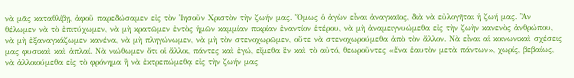νὰ μᾶς καταθλίβῃ, ἀφοῦ παρεδώσαμεν εἰς τὸν Ἰησοῦν Χριστὸν τὴν ζωήν μας. Ὅμως ὁ ἀγὼν εἶναι ἀναγκαῖος, διὰ νὰ εὐλογῆται ἡ ζωή μας. Ἂν θέλωμεν νὰ τὸ ἐπιτύχωμεν, νὰ μὴ κρατῶμεν ἐντὸς ἡμῶν καμμίαν πικρίαν ἐναντίον ἑτέρου, νὰ μὴ ἀναμειγνυώμεθα εἰς τὴν ζωὴν κανενὸς ἀνθρώπου, νὰ μὴ ἐξαναγκάζωμεν κανένα, νὰ μὴ πληγώνωμεν, νὰ μὴ τὸν στενοχωρῶμεν, οὔτε νὰ στενοχωρούμεθα ἀπὸ τὸν ἄλλον. Νὰ εἶναι αἱ κοινωνικαὶ σχέσεις μας φυσικαὶ καὶ ἀπλαί. Νὰ νιώθωμεν ὅτι οἱ ἄλλοι, πάντες καὶ ἐγώ, εἴμεθα ἓν καὶ τὸ αὐτό, θεωροῦντες «ἕνα ἑαυτὸν μετὰ πάντων», χωρίς, βεβαίως, νὰ ἀλλοιούμεθα εἰς τὸ φρόνημα ἢ νὰ ἐκτρεπώμεθᾳ εἰς τὴν ζωήν μας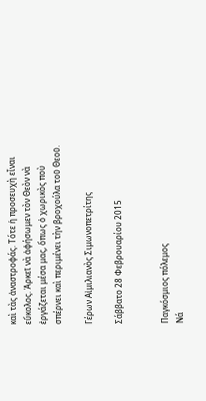καὶ τὰς ἀναστροφάς. Τότε ἡ προσευχὴ εἶναι εὔκολος. Ἀρκεῖ νὰ ἀφήσωμεν τὸν Θεὸν νὰ ἐργάζεται μέσα μας, ὅπως ὁ χωρικὸς ποὺ σπέρνει καὶ περιμένει τὴν βροχούλα τοῦ Θεοῦ.

Γέρων Αἰμιλιανὸς Σιμωνοπετρίτης

Σάββατο 28 Φεβρουαρίου 2015


Παγκόσμιος πόλεμος
Νά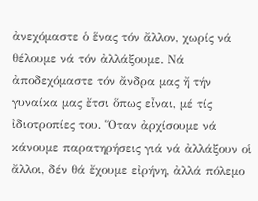ἀνεχόμαστε ὁ ἕνας τόν ἄλλον, χωρίς νά θέλουμε νά τόν ἀλλάξουμε. Νά ἀποδεχόμαστε τόν ἄνδρα μας ἤ τήν γυναίκα μας ἔτσι ὅπως εἶναι, μέ τίς ἰδιοτροπίες του. Ὅταν ἀρχίσουμε νά κάνουμε παρατηρήσεις γιά νά ἀλλάξουν οἱ ἄλλοι, δέν θά ἔχουμε εἰρήνη, ἀλλά πόλεμο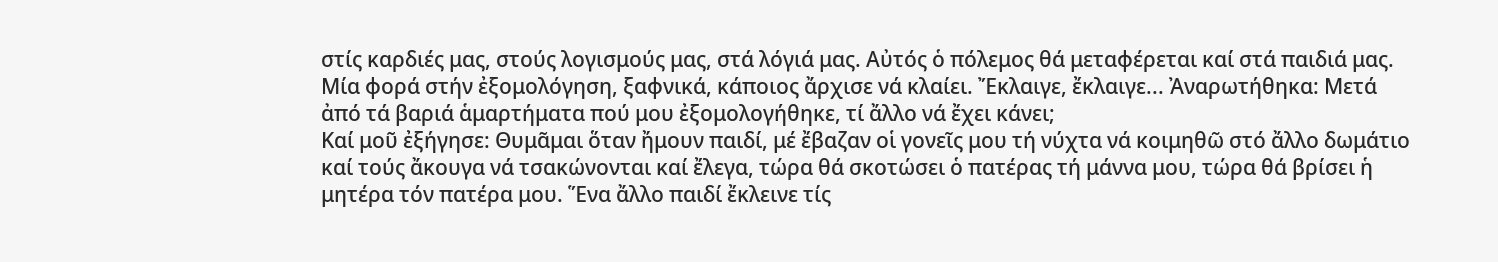στίς καρδιές μας, στούς λογισμούς μας, στά λόγιά μας. Αὐτός ὁ πόλεμος θά μεταφέρεται καί στά παιδιά μας.
Μία φορά στήν ἐξομολόγηση, ξαφνικά, κάποιος ἄρχισε νά κλαίει. Ἔκλαιγε, ἔκλαιγε... Ἀναρωτήθηκα: Μετά ἀπό τά βαριά ἁμαρτήματα πού μου ἐξομολογήθηκε, τί ἄλλο νά ἔχει κάνει;
Καί μοῦ ἐξήγησε: Θυμᾶμαι ὅταν ἤμουν παιδί, μέ ἔβαζαν οἱ γονεῖς μου τή νύχτα νά κοιμηθῶ στό ἄλλο δωμάτιο καί τούς ἄκουγα νά τσακώνονται καί ἔλεγα, τώρα θά σκοτώσει ὁ πατέρας τή μάννα μου, τώρα θά βρίσει ἡ μητέρα τόν πατέρα μου. Ἕνα ἄλλο παιδί ἔκλεινε τίς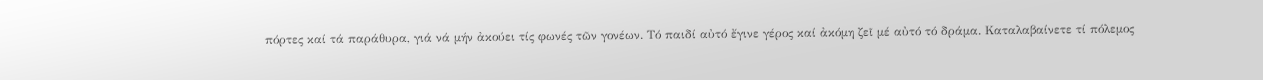πόρτες καί τά παράθυρα, γιά νά μήν ἀκούει τίς φωνές τῶν γονέων. Τό παιδί αὐτό ἔγινε γέρος καί ἀκόμη ζεῖ μέ αὐτό τό δράμα. Καταλαβαίνετε τί πόλεμος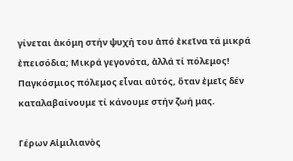γίνεται ἀκόμη στήν ψυχή του ἀπό ἐκεῖνα τά μικρά ἐπεισόδια; Μικρά γεγονότα, ἀλλά τί πόλεμος! Παγκόσμιος πόλεμος εἶναι αὐτός, ὅταν ἐμεῖς δέν καταλαβαίνουμε τί κάνουμε στήν ζωή μας.

Γέρων Αἰμιλιανὸς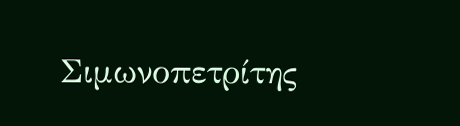Σιμωνοπετρίτης